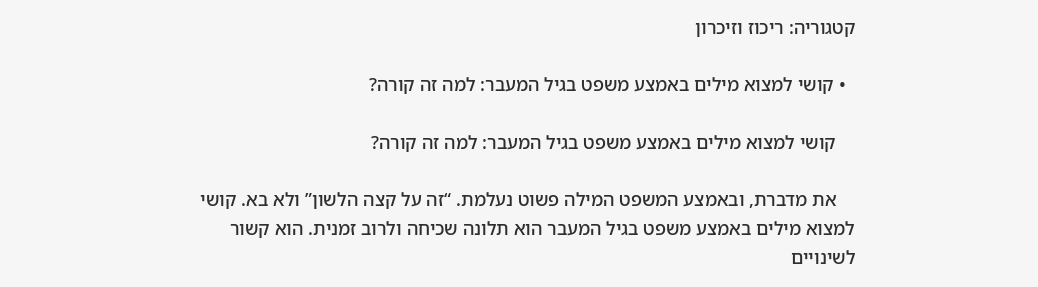קטגוריה: ריכוז וזיכרון

  • קושי למצוא מילים באמצע משפט בגיל המעבר: למה זה קורה?

    קושי למצוא מילים באמצע משפט בגיל המעבר: למה זה קורה?

    את מדברת, ובאמצע המשפט המילה פשוט נעלמת. “זה על קצה הלשון” ולא בא. קושי למצוא מילים באמצע משפט בגיל המעבר הוא תלונה שכיחה ולרוב זמנית. הוא קשור לשינויים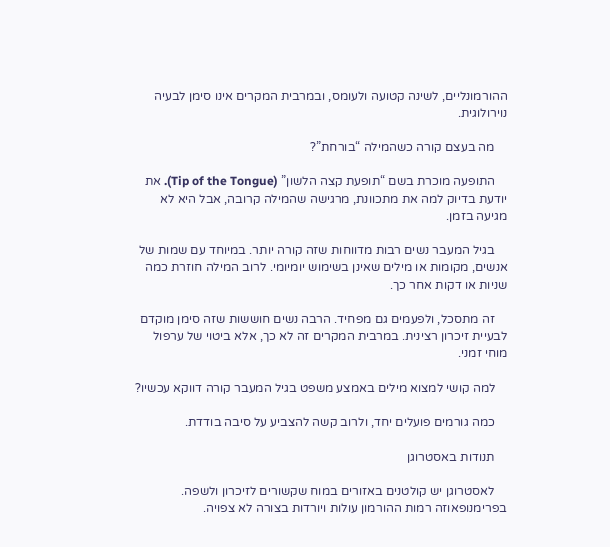ההורמונליים, לשינה קטועה ולעומס, ובמרבית המקרים אינו סימן לבעיה נוירולוגית.

    מה בעצם קורה כשהמילה “בורחת”?

    התופעה מוכרת בשם “תופעת קצה הלשון” (Tip of the Tongue). את יודעת בדיוק למה את מתכוונת, מרגישה שהמילה קרובה, אבל היא לא מגיעה בזמן.

    בגיל המעבר נשים רבות מדווחות שזה קורה יותר. במיוחד עם שמות של אנשים, מקומות או מילים שאינן בשימוש יומיומי. לרוב המילה חוזרת כמה שניות או דקות אחר כך.

    זה מתסכל, ולפעמים גם מפחיד. הרבה נשים חוששות שזה סימן מוקדם לבעיית זיכרון רצינית. במרבית המקרים זה לא כך, אלא ביטוי של ערפול מוחי זמני.

    למה קושי למצוא מילים באמצע משפט בגיל המעבר קורה דווקא עכשיו?

    כמה גורמים פועלים יחד, ולרוב קשה להצביע על סיבה בודדת.

    תנודות באסטרוגן

    לאסטרוגן יש קולטנים באזורים במוח שקשורים לזיכרון ולשפה. בפרימנופאוזה רמות ההורמון עולות ויורדות בצורה לא צפויה.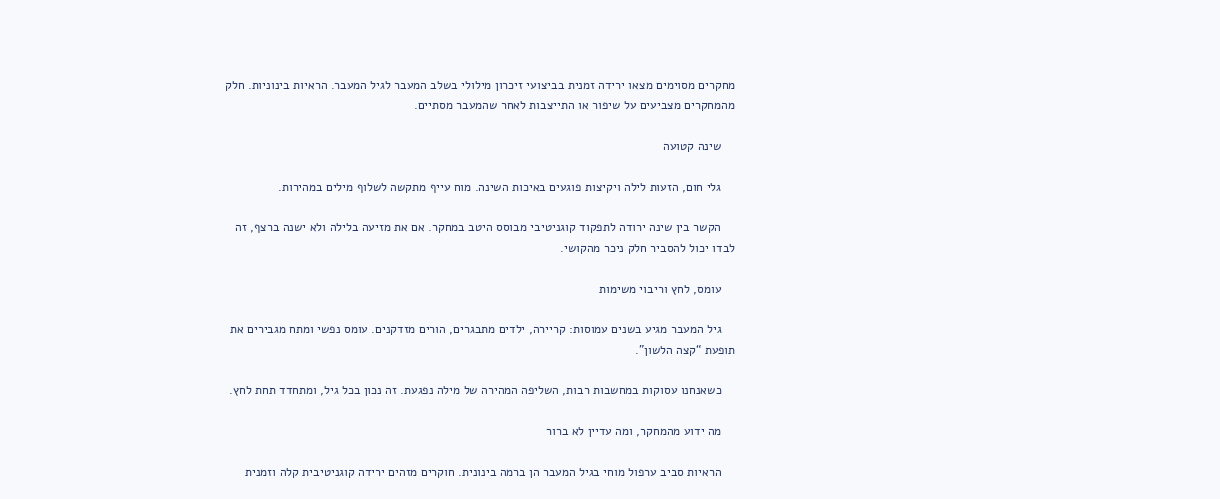מחקרים מסוימים מצאו ירידה זמנית בביצועי זיכרון מילולי בשלב המעבר לגיל המעבר. הראיות בינוניות. חלק מהמחקרים מצביעים על שיפור או התייצבות לאחר שהמעבר מסתיים.

    שינה קטועה

    גלי חום, הזעות לילה ויקיצות פוגעים באיכות השינה. מוח עייף מתקשה לשלוף מילים במהירות.

    הקשר בין שינה ירודה לתפקוד קוגניטיבי מבוסס היטב במחקר. אם את מזיעה בלילה ולא ישנה ברצף, זה לבדו יכול להסביר חלק ניכר מהקושי.

    עומס, לחץ וריבוי משימות

    גיל המעבר מגיע בשנים עמוסות: קריירה, ילדים מתבגרים, הורים מזדקנים. עומס נפשי ומתח מגבירים את תופעת “קצה הלשון”.

    כשאנחנו עסוקות במחשבות רבות, השליפה המהירה של מילה נפגעת. זה נכון בכל גיל, ומתחדד תחת לחץ.

    מה ידוע מהמחקר, ומה עדיין לא ברור

    הראיות סביב ערפול מוחי בגיל המעבר הן ברמה בינונית. חוקרים מזהים ירידה קוגניטיבית קלה וזמנית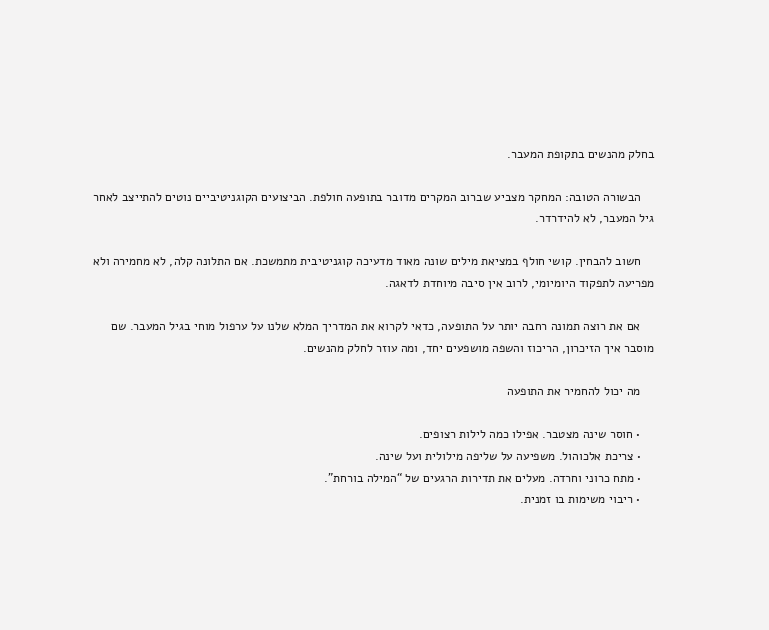בחלק מהנשים בתקופת המעבר.

    הבשורה הטובה: המחקר מצביע שברוב המקרים מדובר בתופעה חולפת. הביצועים הקוגניטיביים נוטים להתייצב לאחר גיל המעבר, לא להידרדר.

    חשוב להבחין. קושי חולף במציאת מילים שונה מאוד מדעיכה קוגניטיבית מתמשכת. אם התלונה קלה, לא מחמירה ולא מפריעה לתפקוד היומיומי, לרוב אין סיבה מיוחדת לדאגה.

    אם את רוצה תמונה רחבה יותר על התופעה, כדאי לקרוא את המדריך המלא שלנו על ערפול מוחי בגיל המעבר. שם מוסבר איך הזיכרון, הריכוז והשפה מושפעים יחד, ומה עוזר לחלק מהנשים.

    מה יכול להחמיר את התופעה

    • חוסר שינה מצטבר. אפילו כמה לילות רצופים.
    • צריכת אלכוהול. משפיעה על שליפה מילולית ועל שינה.
    • מתח כרוני וחרדה. מעלים את תדירות הרגעים של “המילה בורחת”.
    • ריבוי משימות בו זמנית.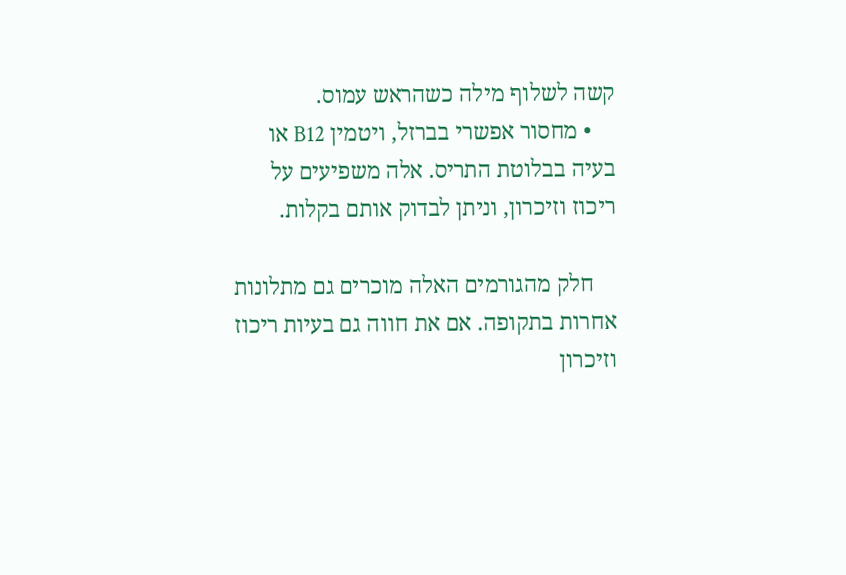קשה לשלוף מילה כשהראש עמוס.
    • מחסור אפשרי בברזל, ויטמין B12 או בעיה בבלוטת התריס. אלה משפיעים על ריכוז וזיכרון, וניתן לבדוק אותם בקלות.

    חלק מהגורמים האלה מוכרים גם מתלונות אחרות בתקופה. אם את חווה גם בעיות ריכוז וזיכרון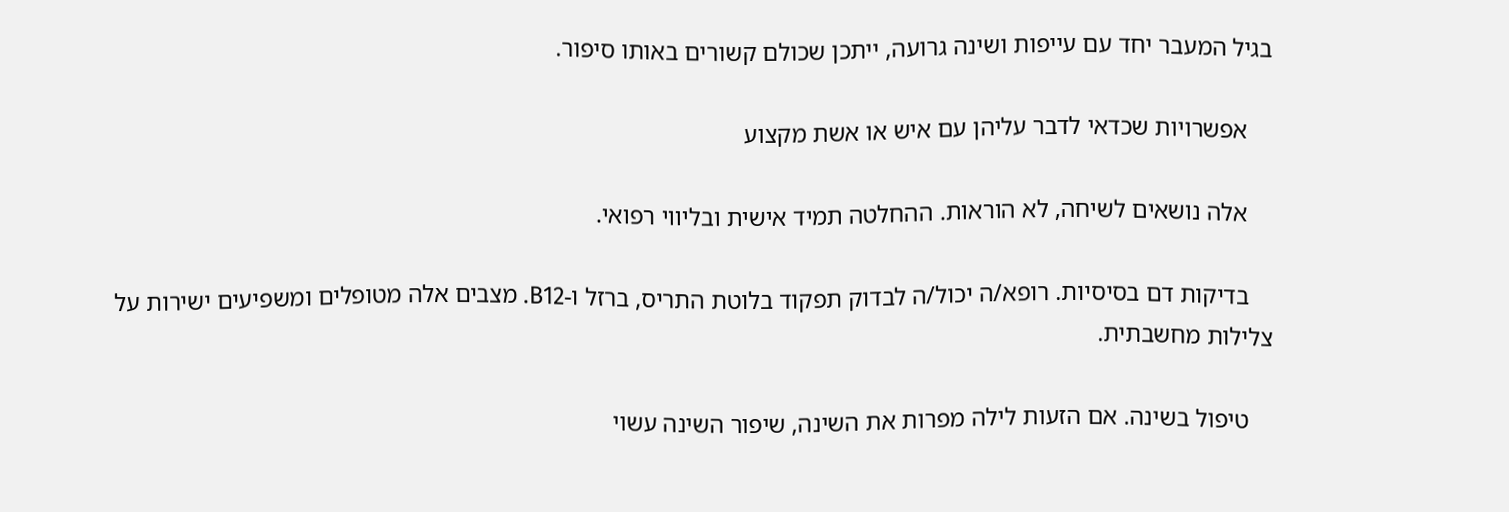בגיל המעבר יחד עם עייפות ושינה גרועה, ייתכן שכולם קשורים באותו סיפור.

    אפשרויות שכדאי לדבר עליהן עם איש או אשת מקצוע

    אלה נושאים לשיחה, לא הוראות. ההחלטה תמיד אישית ובליווי רפואי.

    בדיקות דם בסיסיות. רופא/ה יכול/ה לבדוק תפקוד בלוטת התריס, ברזל ו-B12. מצבים אלה מטופלים ומשפיעים ישירות על צלילות מחשבתית.

    טיפול בשינה. אם הזעות לילה מפרות את השינה, שיפור השינה עשוי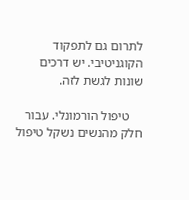לתרום גם לתפקוד הקוגניטיבי. יש דרכים שונות לגשת לזה.

    טיפול הורמונלי. עבור חלק מהנשים נשקל טיפול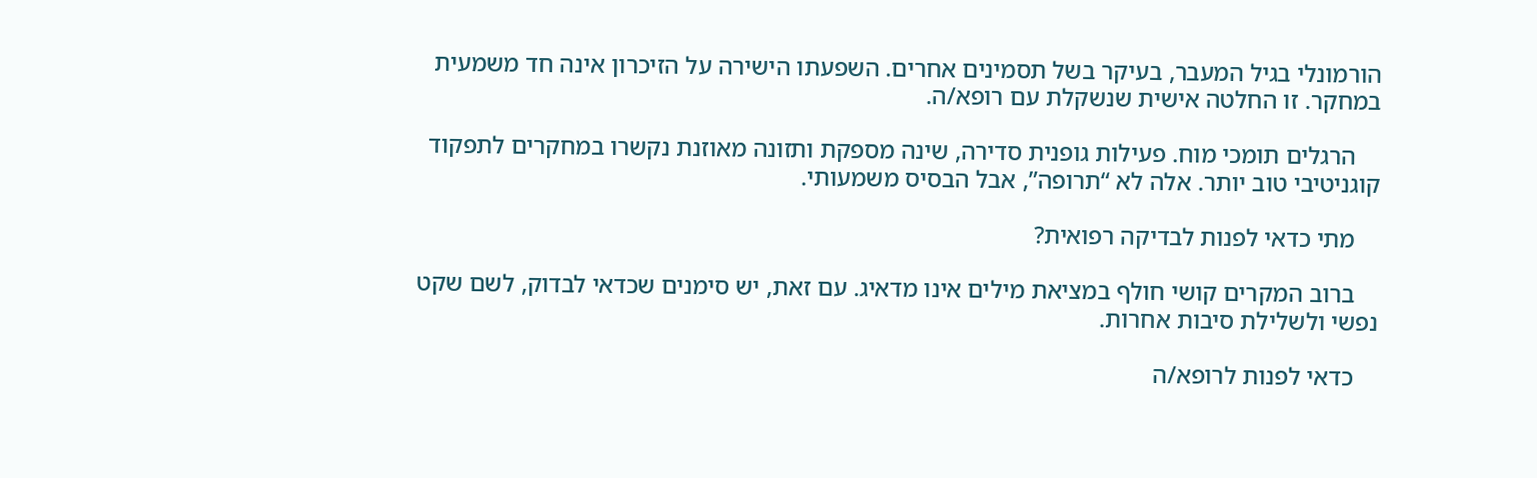הורמונלי בגיל המעבר, בעיקר בשל תסמינים אחרים. השפעתו הישירה על הזיכרון אינה חד משמעית במחקר. זו החלטה אישית שנשקלת עם רופא/ה.

    הרגלים תומכי מוח. פעילות גופנית סדירה, שינה מספקת ותזונה מאוזנת נקשרו במחקרים לתפקוד קוגניטיבי טוב יותר. אלה לא “תרופה”, אבל הבסיס משמעותי.

    מתי כדאי לפנות לבדיקה רפואית?

    ברוב המקרים קושי חולף במציאת מילים אינו מדאיג. עם זאת, יש סימנים שכדאי לבדוק, לשם שקט נפשי ולשלילת סיבות אחרות.

    כדאי לפנות לרופא/ה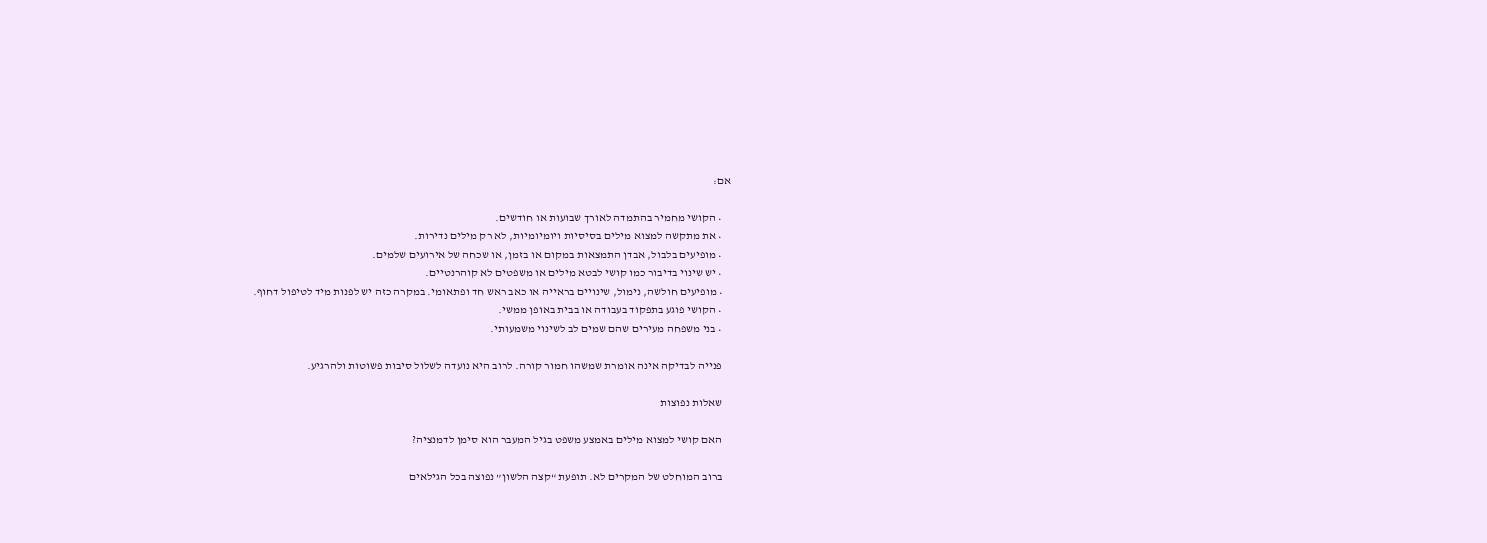אם:

    • הקושי מחמיר בהתמדה לאורך שבועות או חודשים.
    • את מתקשה למצוא מילים בסיסיות ויומיומיות, לא רק מילים נדירות.
    • מופיעים בלבול, אבדן התמצאות במקום או בזמן, או שכחה של אירועים שלמים.
    • יש שינוי בדיבור כמו קושי לבטא מילים או משפטים לא קוהרנטיים.
    • מופיעים חולשה, נימול, שינויים בראייה או כאב ראש חד ופתאומי. במקרה כזה יש לפנות מיד לטיפול דחוף.
    • הקושי פוגע בתפקוד בעבודה או בבית באופן ממשי.
    • בני משפחה מעירים שהם שמים לב לשינוי משמעותי.

    פנייה לבדיקה אינה אומרת שמשהו חמור קורה. לרוב היא נועדה לשלול סיבות פשוטות ולהרגיע.

    שאלות נפוצות

    האם קושי למצוא מילים באמצע משפט בגיל המעבר הוא סימן לדמנציה?

    ברוב המוחלט של המקרים לא. תופעת “קצה הלשון” נפוצה בכל הגילאים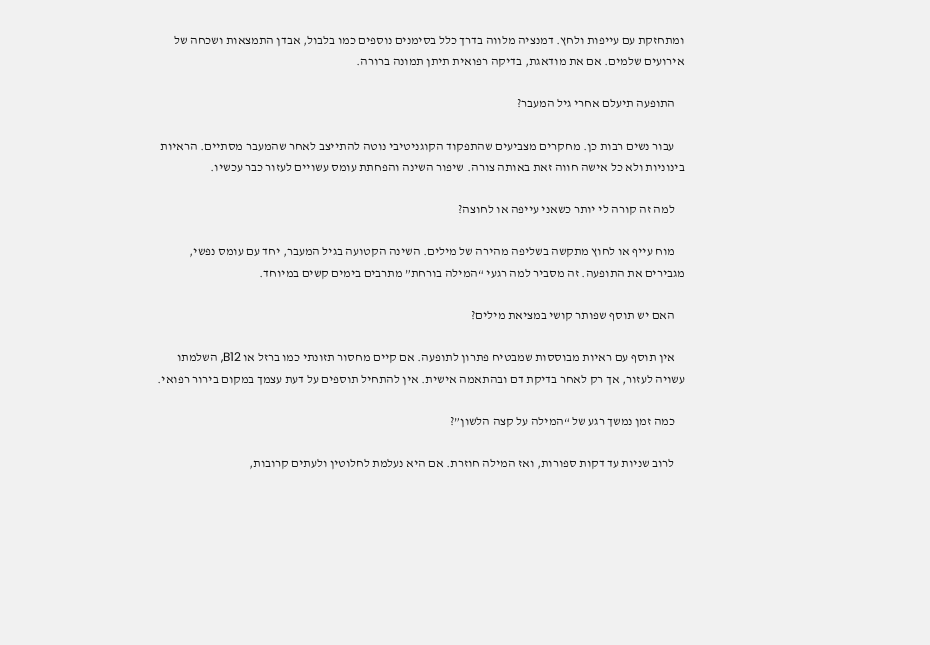ומתחזקת עם עייפות ולחץ. דמנציה מלווה בדרך כלל בסימנים נוספים כמו בלבול, אבדן התמצאות ושכחה של אירועים שלמים. אם את מודאגת, בדיקה רפואית תיתן תמונה ברורה.

    התופעה תיעלם אחרי גיל המעבר?

    עבור נשים רבות כן. מחקרים מצביעים שהתפקוד הקוגניטיבי נוטה להתייצב לאחר שהמעבר מסתיים. הראיות בינוניות ולא כל אישה חווה זאת באותה צורה. שיפור השינה והפחתת עומס עשויים לעזור כבר עכשיו.

    למה זה קורה לי יותר כשאני עייפה או לחוצה?

    מוח עייף או לחוץ מתקשה בשליפה מהירה של מילים. השינה הקטועה בגיל המעבר, יחד עם עומס נפשי, מגבירים את התופעה. זה מסביר למה רגעי “המילה בורחת” מתרבים בימים קשים במיוחד.

    האם יש תוסף שפותר קושי במציאת מילים?

    אין תוסף עם ראיות מבוססות שמבטיח פתרון לתופעה. אם קיים מחסור תזונתי כמו ברזל או B12, השלמתו עשויה לעזור, אך רק לאחר בדיקת דם ובהתאמה אישית. אין להתחיל תוספים על דעת עצמך במקום בירור רפואי.

    כמה זמן נמשך רגע של “המילה על קצה הלשון”?

    לרוב שניות עד דקות ספורות, ואז המילה חוזרת. אם היא נעלמת לחלוטין ולעתים קרובות,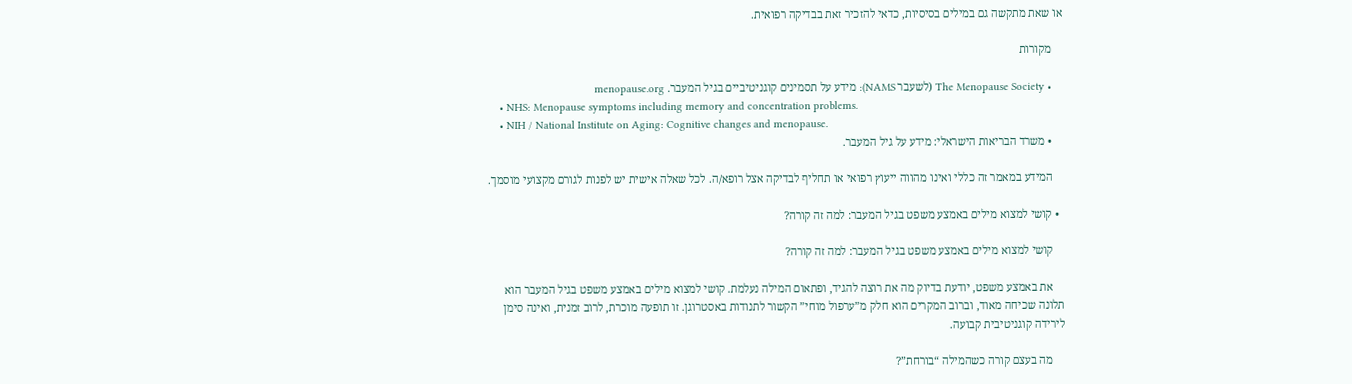או שאת מתקשה גם במילים בסיסיות, כדאי להזכיר זאת בבדיקה רפואית.

    מקורות

    • The Menopause Society (לשעבר NAMS): מידע על תסמינים קוגניטיביים בגיל המעבר. menopause.org
    • NHS: Menopause symptoms including memory and concentration problems.
    • NIH / National Institute on Aging: Cognitive changes and menopause.
    • משרד הבריאות הישראלי: מידע על גיל המעבר.

    המידע במאמר זה כללי ואינו מהווה ייעוץ רפואי או תחליף לבדיקה אצל רופא/ה. לכל שאלה אישית יש לפנות לגורם מקצועי מוסמך.

  • קושי למצוא מילים באמצע משפט בגיל המעבר: למה זה קורה?

    קושי למצוא מילים באמצע משפט בגיל המעבר: למה זה קורה?

    את באמצע משפט, יודעת בדיוק מה את רוצה להגיד, ופתאום המילה נעלמת. קושי למצוא מילים באמצע משפט בגיל המעבר הוא תלונה שכיחה מאוד, וברוב המקרים הוא חלק מ”ערפול מוחי” הקשור לתנודות באסטרוגן. זו תופעה מוכרת, לרוב זמנית, ואינה סימן לירידה קוגניטיבית קבועה.

    מה בעצם קורה כשהמילה “בורחת”?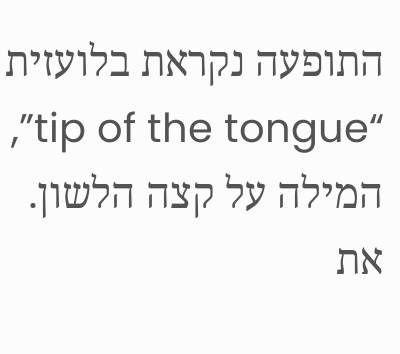התופעה נקראת בלועזית “tip of the tongue”, המילה על קצה הלשון. את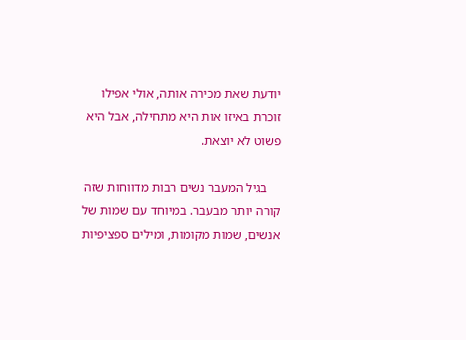יודעת שאת מכירה אותה, אולי אפילו זוכרת באיזו אות היא מתחילה, אבל היא פשוט לא יוצאת.

    בגיל המעבר נשים רבות מדווחות שזה קורה יותר מבעבר. במיוחד עם שמות של אנשים, שמות מקומות, ומילים ספציפיות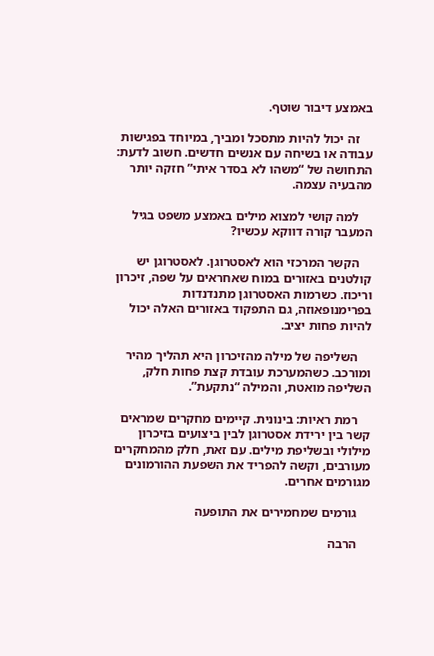באמצע דיבור שוטף.

    זה יכול להיות מתסכל ומביך, במיוחד בפגישות עבודה או בשיחה עם אנשים חדשים. חשוב לדעת: התחושה של “משהו לא בסדר איתי” חזקה יותר מהבעיה עצמה.

    למה קושי למצוא מילים באמצע משפט בגיל המעבר קורה דווקא עכשיו?

    הקשר המרכזי הוא לאסטרוגן. לאסטרוגן יש קולטנים באזורים במוח שאחראים על שפה, זיכרון וריכוז. כשרמות האסטרוגן מתנדנדות בפרימנופאוזה, גם התפקוד באזורים האלה יכול להיות פחות יציב.

    השליפה של מילה מהזיכרון היא תהליך מהיר ומורכב. כשהמערכת עובדת קצת פחות חלק, השליפה מואטת, והמילה “נתקעת”.

    רמת ראיות: בינונית. קיימים מחקרים שמראים קשר בין ירידת אסטרוגן לבין ביצועים בזיכרון מילולי ובשליפת מילים. עם זאת, חלק מהמחקרים מעורבים, וקשה להפריד את השפעת ההורמונים מגורמים אחרים.

    גורמים שמחמירים את התופעה

    הרבה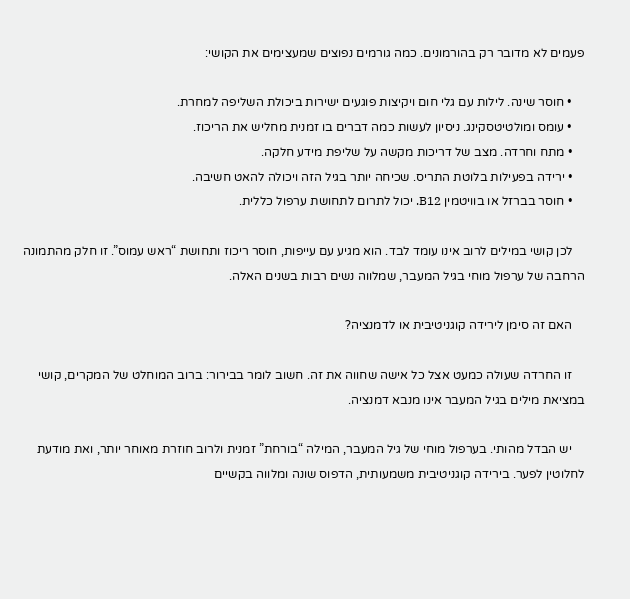פעמים לא מדובר רק בהורמונים. כמה גורמים נפוצים שמעצימים את הקושי:

    • חוסר שינה. לילות עם גלי חום ויקיצות פוגעים ישירות ביכולת השליפה למחרת.
    • עומס ומולטיטסקינג. ניסיון לעשות כמה דברים בו זמנית מחליש את הריכוז.
    • מתח וחרדה. מצב של דריכות מקשה על שליפת מידע חלקה.
    • ירידה בפעילות בלוטת התריס. שכיחה יותר בגיל הזה ויכולה להאט חשיבה.
    • חוסר בברזל או בוויטמין B12. יכול לתרום לתחושת ערפול כללית.

    לכן קושי במילים לרוב אינו עומד לבד. הוא מגיע עם עייפות, חוסר ריכוז ותחושת “ראש עמוס”. זו חלק מהתמונה הרחבה של ערפול מוחי בגיל המעבר, שמלווה נשים רבות בשנים האלה.

    האם זה סימן לירידה קוגניטיבית או לדמנציה?

    זו החרדה שעולה כמעט אצל כל אישה שחווה את זה. חשוב לומר בבירור: ברוב המוחלט של המקרים, קושי במציאת מילים בגיל המעבר אינו מנבא דמנציה.

    יש הבדל מהותי. בערפול מוחי של גיל המעבר, המילה “בורחת” זמנית ולרוב חוזרת מאוחר יותר, ואת מודעת לחלוטין לפער. בירידה קוגניטיבית משמעותית, הדפוס שונה ומלווה בקשיים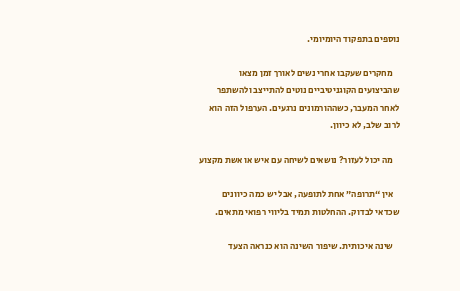נוספים בתפקוד היומיומי.

    מחקרים שעקבו אחרי נשים לאורך זמן מצאו שהביצועים הקוגניטיביים נוטים להתייצב ולהשתפר לאחר המעבר, כשההורמונים נרגעים. הערפול הזה הוא לרוב שלב, לא כיוון.

    מה יכול לעזור? נושאים לשיחה עם איש או אשת מקצוע

    אין “תרופה” אחת לתופעה, אבל יש כמה כיוונים שכדאי לבדוק. ההחלטות תמיד בליווי רפואי מתאים.

    שינה איכותית. שיפור השינה הוא כנראה הצעד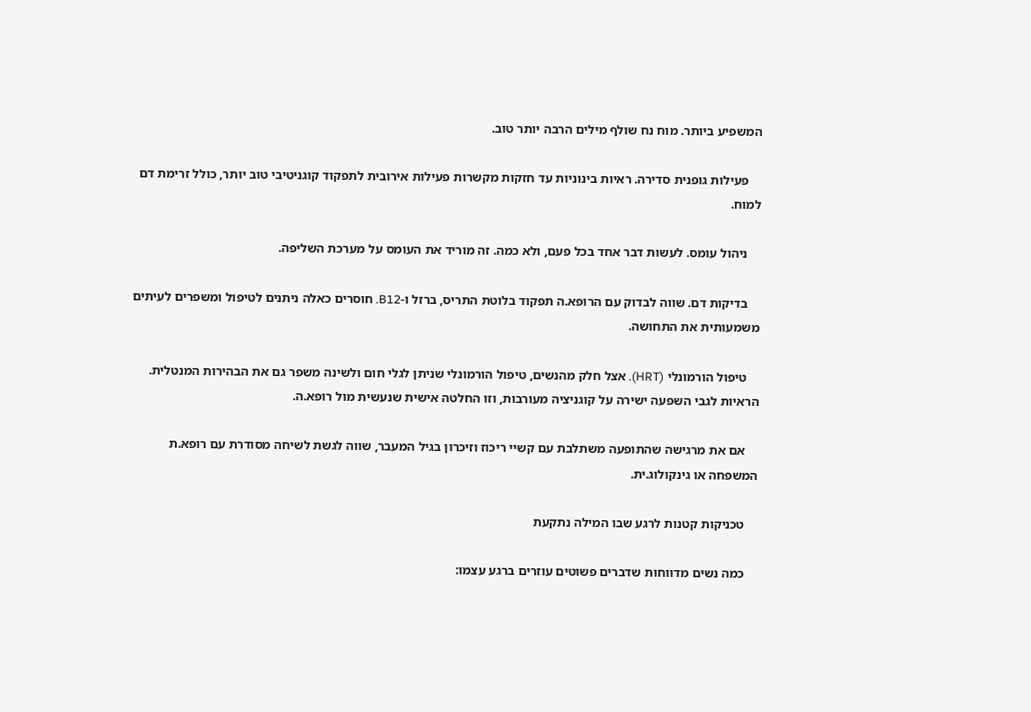המשפיע ביותר. מוח נח שולף מילים הרבה יותר טוב.

    פעילות גופנית סדירה. ראיות בינוניות עד חזקות מקשרות פעילות אירובית לתפקוד קוגניטיבי טוב יותר, כולל זרימת דם למוח.

    ניהול עומס. לעשות דבר אחד בכל פעם, ולא כמה. זה מוריד את העומס על מערכת השליפה.

    בדיקות דם. שווה לבדוק עם הרופא.ה תפקוד בלוטת התריס, ברזל ו-B12. חוסרים כאלה ניתנים לטיפול ומשפרים לעיתים משמעותית את התחושה.

    טיפול הורמונלי (HRT). אצל חלק מהנשים, טיפול הורמונלי שניתן לגלי חום ולשינה משפר גם את הבהירות המנטלית. הראיות לגבי השפעה ישירה על קוגניציה מעורבות, וזו החלטה אישית שנעשית מול רופא.ה.

    אם את מרגישה שהתופעה משתלבת עם קשיי ריכוז וזיכרון בגיל המעבר, שווה לגשת לשיחה מסודרת עם רופא.ת המשפחה או גינקולוג.ית.

    טכניקות קטנות לרגע שבו המילה נתקעת

    כמה נשים מדווחות שדברים פשוטים עוזרים ברגע עצמו: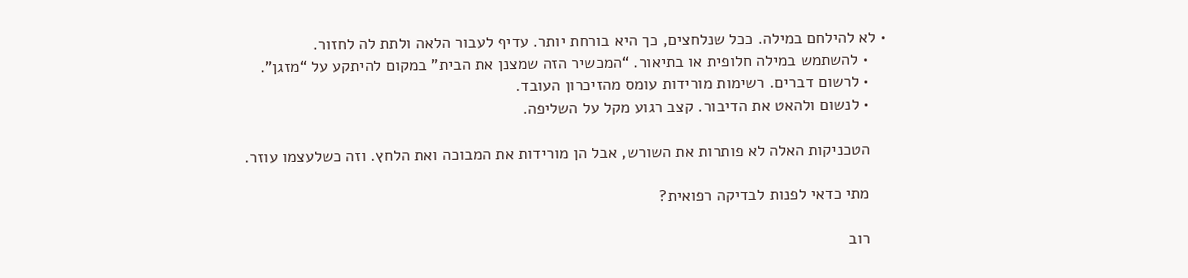• לא להילחם במילה. ככל שנלחצים, כך היא בורחת יותר. עדיף לעבור הלאה ולתת לה לחזור.
    • להשתמש במילה חלופית או בתיאור. “המכשיר הזה שמצנן את הבית” במקום להיתקע על “מזגן”.
    • לרשום דברים. רשימות מורידות עומס מהזיכרון העובד.
    • לנשום ולהאט את הדיבור. קצב רגוע מקל על השליפה.

    הטכניקות האלה לא פותרות את השורש, אבל הן מורידות את המבוכה ואת הלחץ. וזה כשלעצמו עוזר.

    מתי כדאי לפנות לבדיקה רפואית?

    רוב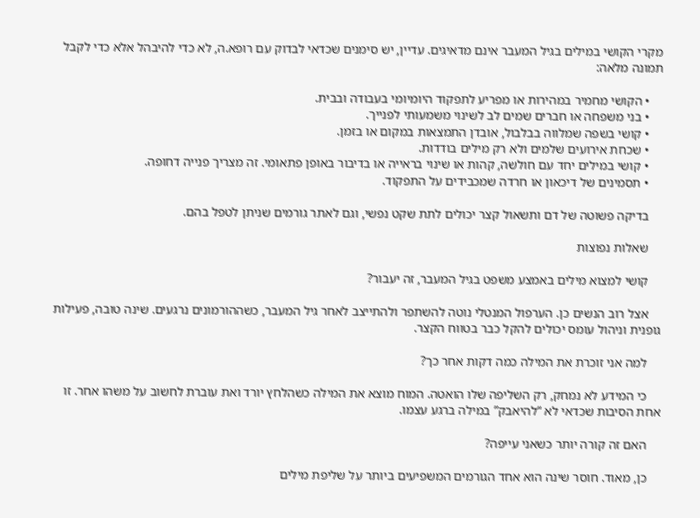מקרי הקושי במילים בגיל המעבר אינם מדאיגים. עדיין, יש סימנים שכדאי לבדוק עם רופא.ה, לא כדי להיבהל אלא כדי לקבל תמונה מלאה:

    • הקושי מחמיר במהירות או מפריע לתפקוד היומיומי בעבודה ובבית.
    • בני משפחה או חברים שמים לב לשינוי משמעותי לפנייך.
    • קושי בשפה שמלווה בבלבול, אובדן התמצאות במקום או בזמן.
    • שכחת אירועים שלמים ולא רק מילים בודדות.
    • קושי במילים יחד עם חולשה, קהות או שינוי בראייה או בדיבור באופן פתאומי. זה מצריך פנייה דחופה.
    • תסמינים של דיכאון או חרדה שמכבידים על התפקוד.

    בדיקה פשוטה של דם ותשאול קצר יכולים לתת שקט נפשי, וגם לאתר גורמים שניתן לטפל בהם.

    שאלות נפוצות

    קושי למצוא מילים באמצע משפט בגיל המעבר, זה יעבור?

    אצל רוב הנשים כן. הערפול המנטלי נוטה להשתפר ולהתייצב לאחר גיל המעבר, כשההורמונים נרגעים. שינה טובה, פעילות גופנית וניהול עומס יכולים להקל כבר בטווח הקצר.

    למה אני זוכרת את המילה כמה דקות אחר כך?

    כי המידע לא נמחק, רק השליפה שלו הואטה. המוח מוצא את המילה כשהלחץ יורד ואת עוברת לחשוב על משהו אחר. זו אחת הסיבות שכדאי לא “להיאבק” במילה ברגע עצמו.

    האם זה קורה יותר כשאני עייפה?

    כן, מאוד. חוסר שינה הוא אחד הגורמים המשפיעים ביותר על שליפת מילים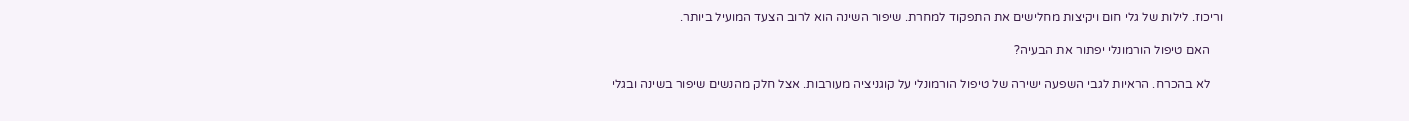וריכוז. לילות של גלי חום ויקיצות מחלישים את התפקוד למחרת. שיפור השינה הוא לרוב הצעד המועיל ביותר.

    האם טיפול הורמונלי יפתור את הבעיה?

    לא בהכרח. הראיות לגבי השפעה ישירה של טיפול הורמונלי על קוגניציה מעורבות. אצל חלק מהנשים שיפור בשינה ובגלי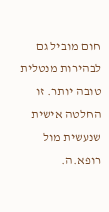חום מוביל גם לבהירות מנטלית טובה יותר. זו החלטה אישית שנעשית מול רופא.ה.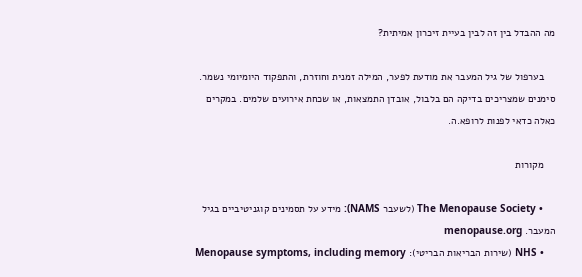מה ההבדל בין זה לבין בעיית זיכרון אמיתית?

    בערפול של גיל המעבר את מודעת לפער, המילה זמנית וחוזרת, והתפקוד היומיומי נשמר. סימנים שמצריכים בדיקה הם בלבול, אובדן התמצאות, או שכחת אירועים שלמים. במקרים כאלה כדאי לפנות לרופא.ה.

    מקורות

    • The Menopause Society (לשעבר NAMS): מידע על תסמינים קוגניטיביים בגיל המעבר. menopause.org
    • NHS (שירות הבריאות הבריטי): Menopause symptoms, including memory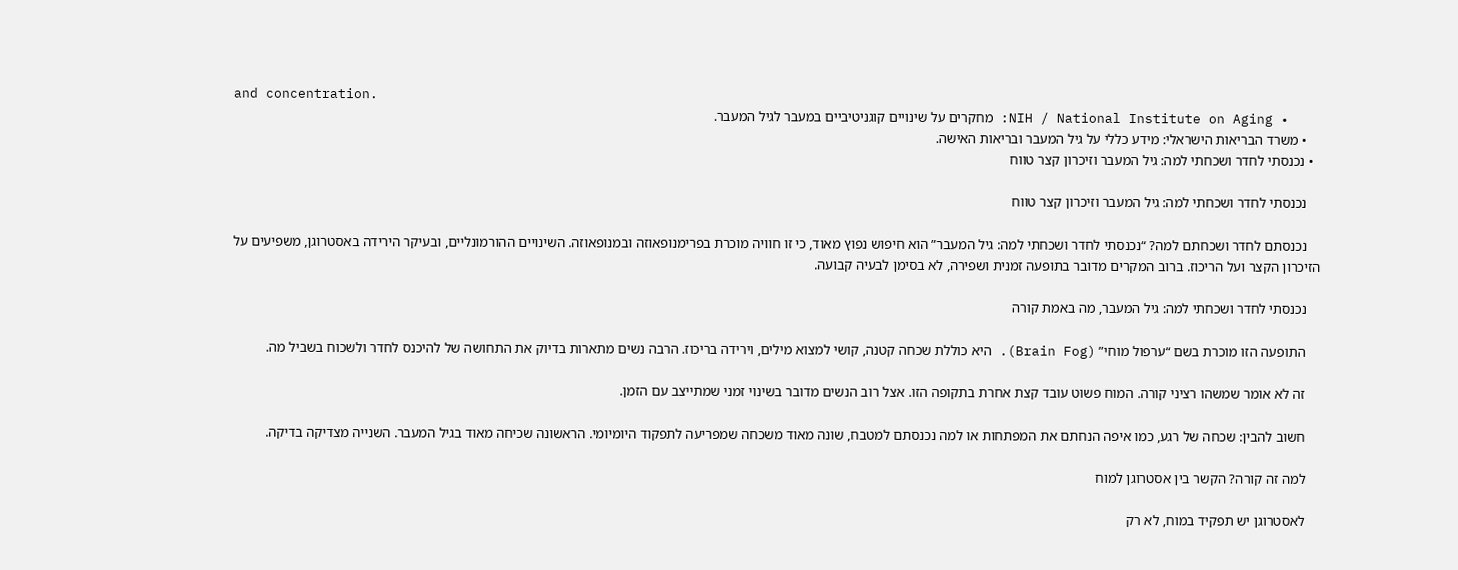and concentration.
    • NIH / National Institute on Aging: מחקרים על שינויים קוגניטיביים במעבר לגיל המעבר.
    • משרד הבריאות הישראלי: מידע כללי על גיל המעבר ובריאות האישה.
  • נכנסתי לחדר ושכחתי למה: גיל המעבר וזיכרון קצר טווח

    נכנסתי לחדר ושכחתי למה: גיל המעבר וזיכרון קצר טווח

    נכנסתם לחדר ושכחתם למה? “נכנסתי לחדר ושכחתי למה: גיל המעבר” הוא חיפוש נפוץ מאוד, כי זו חוויה מוכרת בפרימנופאוזה ובמנופאוזה. השינויים ההורמונליים, ובעיקר הירידה באסטרוגן, משפיעים על הזיכרון הקצר ועל הריכוז. ברוב המקרים מדובר בתופעה זמנית ושפירה, לא בסימן לבעיה קבועה.

    נכנסתי לחדר ושכחתי למה: גיל המעבר, מה באמת קורה

    התופעה הזו מוכרת בשם “ערפול מוחי” (Brain Fog). היא כוללת שכחה קטנה, קושי למצוא מילים, וירידה בריכוז. הרבה נשים מתארות בדיוק את התחושה של להיכנס לחדר ולשכוח בשביל מה.

    זה לא אומר שמשהו רציני קורה. המוח פשוט עובד קצת אחרת בתקופה הזו. אצל רוב הנשים מדובר בשינוי זמני שמתייצב עם הזמן.

    חשוב להבין: שכחה של רגע, כמו איפה הנחתם את המפתחות או למה נכנסתם למטבח, שונה מאוד משכחה שמפריעה לתפקוד היומיומי. הראשונה שכיחה מאוד בגיל המעבר. השנייה מצדיקה בדיקה.

    למה זה קורה? הקשר בין אסטרוגן למוח

    לאסטרוגן יש תפקיד במוח, לא רק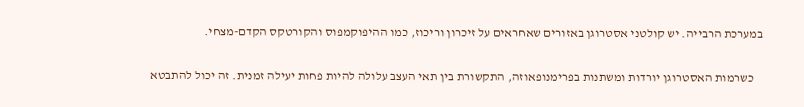במערכת הרבייה. יש קולטני אסטרוגן באזורים שאחראים על זיכרון וריכוז, כמו ההיפוקמפוס והקורטקס הקדם-מצחי.

    כשרמות האסטרוגן יורדות ומשתנות בפרימנופאוזה, התקשורת בין תאי העצב עלולה להיות פחות יעילה זמנית. זה יכול להתבטא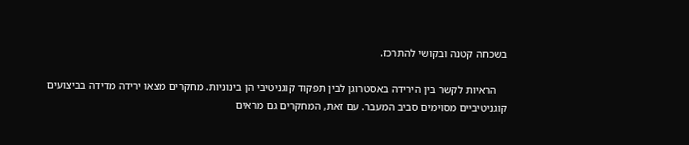בשכחה קטנה ובקושי להתרכז.

    הראיות לקשר בין הירידה באסטרוגן לבין תפקוד קוגניטיבי הן בינוניות. מחקרים מצאו ירידה מדידה בביצועים קוגניטיביים מסוימים סביב המעבר. עם זאת, המחקרים גם מראים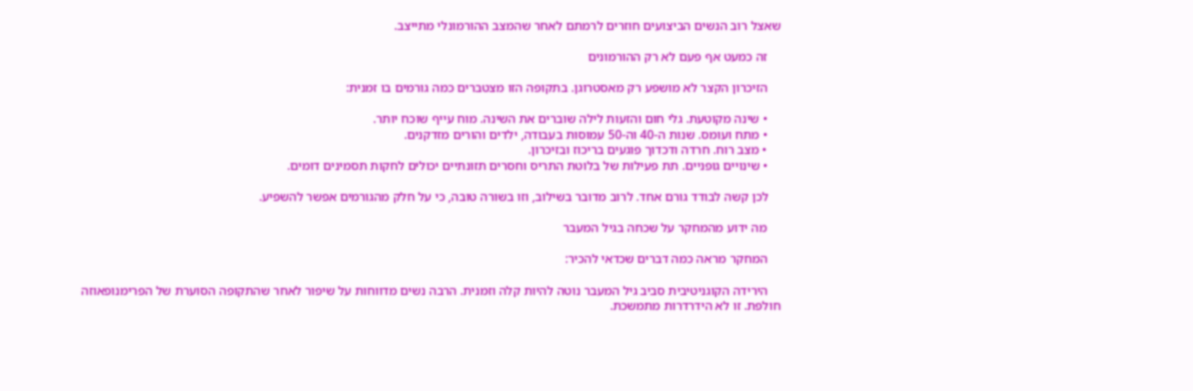שאצל רוב הנשים הביצועים חוזרים לרמתם לאחר שהמצב ההורמונלי מתייצב.

    זה כמעט אף פעם לא רק ההורמונים

    הזיכרון הקצר לא מושפע רק מאסטרוגן. בתקופה הזו מצטברים כמה גורמים בו זמנית:

    • שינה מקוטעת. גלי חום והזעות לילה שוברים את השינה. מוח עייף שוכח יותר.
    • מתח ועומס. שנות ה-40 וה-50 עמוסות בעבודה, ילדים והורים מזדקנים.
    • מצב רוח. חרדה ודכדוך פוגעים בריכוז ובזיכרון.
    • שינויים גופניים. תת פעילות של בלוטת התריס וחסרים תזונתיים יכולים לחקות תסמינים דומים.

    לכן קשה לבודד גורם אחד. לרוב מדובר בשילוב, וזו בשורה טובה, כי על חלק מהגורמים אפשר להשפיע.

    מה ידוע מהמחקר על שכחה בגיל המעבר

    המחקר מראה כמה דברים שכדאי להכיר:

    הירידה הקוגניטיבית סביב גיל המעבר נוטה להיות קלה וזמנית. הרבה נשים מדווחות על שיפור לאחר שהתקופה הסוערת של הפרימנופאוזה חולפת. זו לא הידרדרות מתמשכת.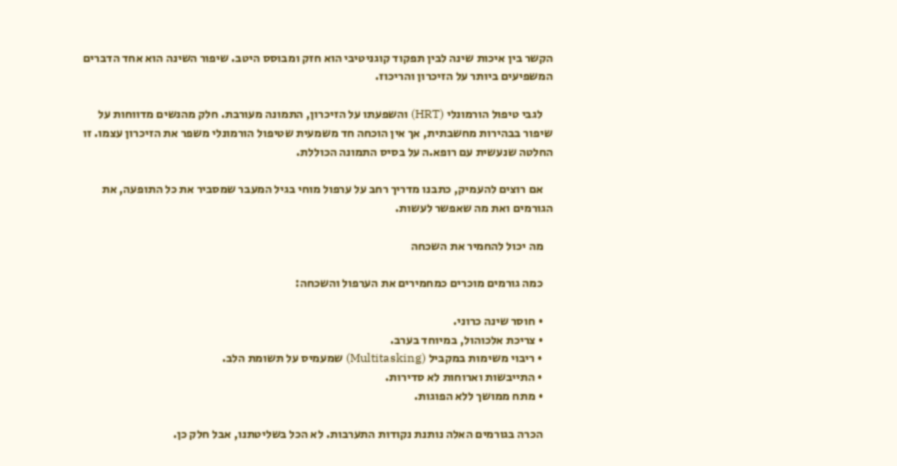הקשר בין איכות שינה לבין תפקוד קוגניטיבי הוא חזק ומבוסס היטב. שיפור השינה הוא אחד הדברים המשפיעים ביותר על הזיכרון והריכוז.

    לגבי טיפול הורמונלי (HRT) והשפעתו על הזיכרון, התמונה מעורבת. חלק מהנשים מדווחות על שיפור בבהירות מחשבתית, אך אין הוכחה חד משמעית שטיפול הורמונלי משפר את הזיכרון עצמו. זו החלטה שנעשית עם רופא.ה על בסיס התמונה הכוללת.

    אם רוצים להעמיק, כתבנו מדריך רחב על ערפול מוחי בגיל המעבר שמסביר את כל התופעה, את הגורמים ואת מה שאפשר לעשות.

    מה יכול להחמיר את השכחה

    כמה גורמים מוכרים כמחמירים את הערפול והשכחה:

    • חוסר שינה כרוני.
    • צריכת אלכוהול, במיוחד בערב.
    • ריבוי משימות במקביל (Multitasking) שמעמיס על תשומת הלב.
    • התייבשות וארוחות לא סדירות.
    • מתח ממושך ללא הפוגות.

    הכרה בגורמים האלה נותנת נקודות התערבות. לא הכל בשליטתנו, אבל חלק כן.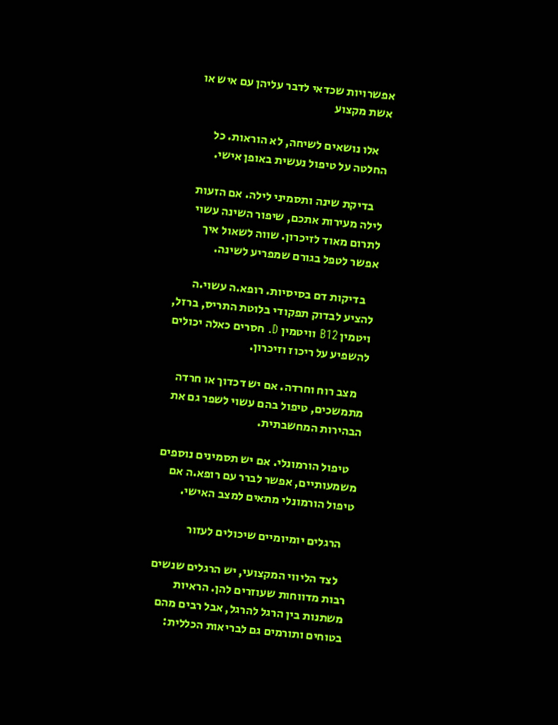אפשרויות שכדאי לדבר עליהן עם איש או אשת מקצוע

    אלו נושאים לשיחה, לא הוראות. כל החלטה על טיפול נעשית באופן אישי.

    בדיקת שינה ותסמיני לילה. אם הזעות לילה מעירות אתכם, שיפור השינה עשוי לתרום מאוד לזיכרון. שווה לשאול איך אפשר לטפל בגורם שמפריע לשינה.

    בדיקות דם בסיסיות. רופא.ה עשוי.ה להציע לבדוק תפקודי בלוטת התריס, ברזל, ויטמין B12 וויטמין D. חסרים כאלה יכולים להשפיע על ריכוז וזיכרון.

    מצב רוח וחרדה. אם יש דכדוך או חרדה מתמשכים, טיפול בהם עשוי לשפר גם את הבהירות המחשבתית.

    טיפול הורמונלי. אם יש תסמינים נוספים משמעותיים, אפשר לברר עם רופא.ה אם טיפול הורמונלי מתאים למצב האישי.

    הרגלים יומיומיים שיכולים לעזור

    לצד הליווי המקצועי, יש הרגלים שנשים רבות מדווחות שעוזרים להן. הראיות משתנות בין הרגל להרגל, אבל רבים מהם בטוחים ותורמים גם לבריאות הכללית: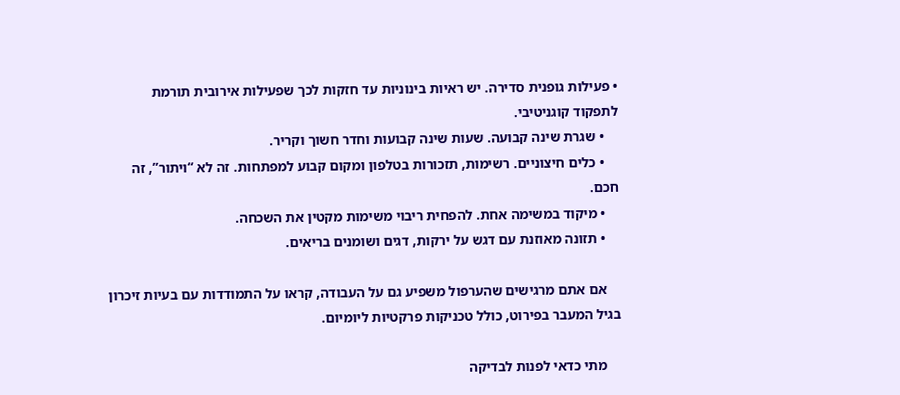• פעילות גופנית סדירה. יש ראיות בינוניות עד חזקות לכך שפעילות אירובית תורמת לתפקוד קוגניטיבי.
    • שגרת שינה קבועה. שעות שינה קבועות וחדר חשוך וקריר.
    • כלים חיצוניים. רשימות, תזכורות בטלפון ומקום קבוע למפתחות. זה לא “ויתור”, זה חכם.
    • מיקוד במשימה אחת. להפחית ריבוי משימות מקטין את השכחה.
    • תזונה מאוזנת עם דגש על ירקות, דגים ושומנים בריאים.

    אם אתם מרגישים שהערפול משפיע גם על העבודה, קראו על התמודדות עם בעיות זיכרון בגיל המעבר בפירוט, כולל טכניקות פרקטיות ליומיום.

    מתי כדאי לפנות לבדיקה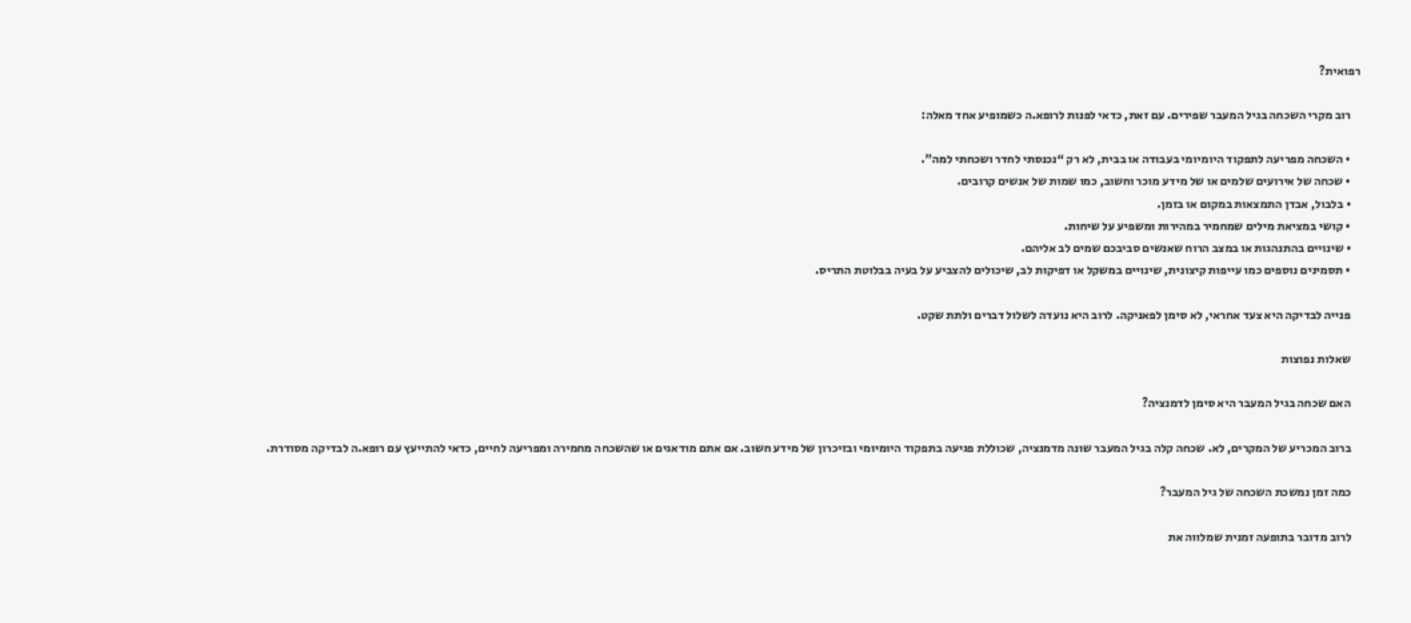רפואית?

    רוב מקרי השכחה בגיל המעבר שפירים. עם זאת, כדאי לפנות לרופא.ה כשמופיע אחד מאלה:

    • השכחה מפריעה לתפקוד היומיומי בעבודה או בבית, לא רק “נכנסתי לחדר ושכחתי למה”.
    • שכחה של אירועים שלמים או של מידע מוכר וחשוב, כמו שמות של אנשים קרובים.
    • בלבול, אבדן התמצאות במקום או בזמן.
    • קושי במציאת מילים שמחמיר במהירות ומשפיע על שיחות.
    • שינויים בהתנהגות או במצב הרוח שאנשים סביבכם שמים לב אליהם.
    • תסמינים נוספים כמו עייפות קיצונית, שינויים במשקל או דפיקות לב, שיכולים להצביע על בעיה בבלוטת התריס.

    פנייה לבדיקה היא צעד אחראי, לא סימן לפאניקה. לרוב היא נועדה לשלול דברים ולתת שקט.

    שאלות נפוצות

    האם שכחה בגיל המעבר היא סימן לדמנציה?

    ברוב המכריע של המקרים, לא. שכחה קלה בגיל המעבר שונה מדמנציה, שכוללת פגיעה בתפקוד היומיומי ובזיכרון של מידע חשוב. אם אתם מודאגים או שהשכחה מחמירה ומפריעה לחיים, כדאי להתייעץ עם רופא.ה לבדיקה מסודרת.

    כמה זמן נמשכת השכחה של גיל המעבר?

    לרוב מדובר בתופעה זמנית שמלווה את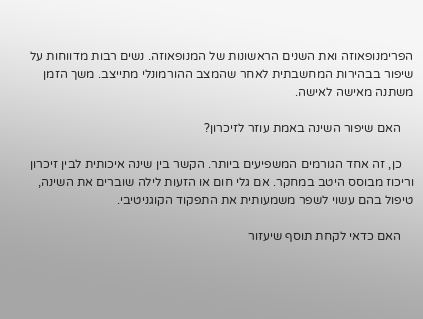הפרימנופאוזה ואת השנים הראשונות של המנופאוזה. נשים רבות מדווחות על שיפור בבהירות המחשבתית לאחר שהמצב ההורמונלי מתייצב. משך הזמן משתנה מאישה לאישה.

    האם שיפור השינה באמת עוזר לזיכרון?

    כן, זה אחד הגורמים המשפיעים ביותר. הקשר בין שינה איכותית לבין זיכרון וריכוז מבוסס היטב במחקר. אם גלי חום או הזעות לילה שוברים את השינה, טיפול בהם עשוי לשפר משמעותית את התפקוד הקוגניטיבי.

    האם כדאי לקחת תוסף שיעזור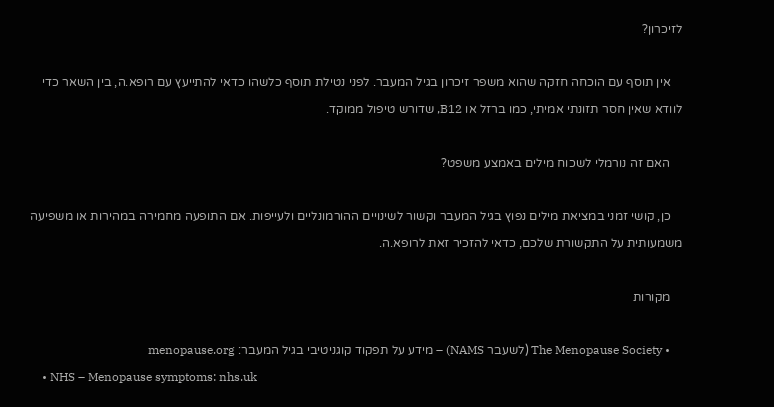לזיכרון?

    אין תוסף עם הוכחה חזקה שהוא משפר זיכרון בגיל המעבר. לפני נטילת תוסף כלשהו כדאי להתייעץ עם רופא.ה, בין השאר כדי לוודא שאין חסר תזונתי אמיתי, כמו ברזל או B12, שדורש טיפול ממוקד.

    האם זה נורמלי לשכוח מילים באמצע משפט?

    כן, קושי זמני במציאת מילים נפוץ בגיל המעבר וקשור לשינויים ההורמונליים ולעייפות. אם התופעה מחמירה במהירות או משפיעה משמעותית על התקשורת שלכם, כדאי להזכיר זאת לרופא.ה.

    מקורות

    • The Menopause Society (לשעבר NAMS) – מידע על תפקוד קוגניטיבי בגיל המעבר: menopause.org
    • NHS – Menopause symptoms: nhs.uk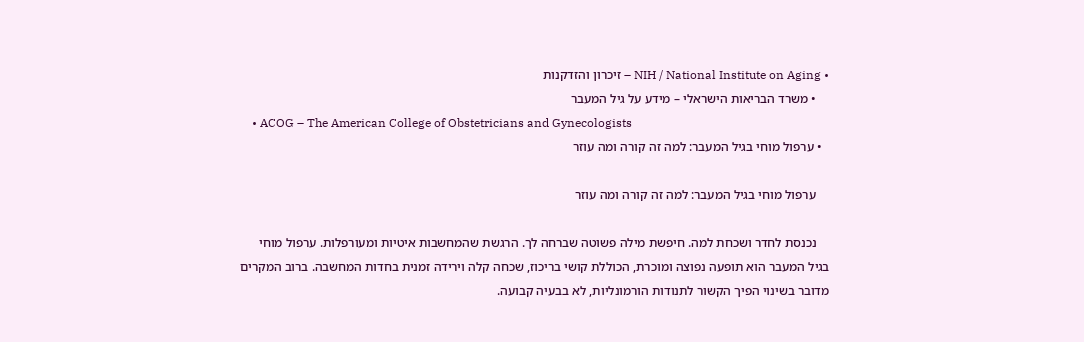• NIH / National Institute on Aging – זיכרון והזדקנות
    • משרד הבריאות הישראלי – מידע על גיל המעבר
    • ACOG – The American College of Obstetricians and Gynecologists
  • ערפול מוחי בגיל המעבר: למה זה קורה ומה עוזר

    ערפול מוחי בגיל המעבר: למה זה קורה ומה עוזר

    נכנסת לחדר ושכחת למה. חיפשת מילה פשוטה שברחה לך. הרגשת שהמחשבות איטיות ומעורפלות. ערפול מוחי בגיל המעבר הוא תופעה נפוצה ומוכרת, הכוללת קושי בריכוז, שכחה קלה וירידה זמנית בחדות המחשבה. ברוב המקרים מדובר בשינוי הפיך הקשור לתנודות הורמונליות, לא בבעיה קבועה.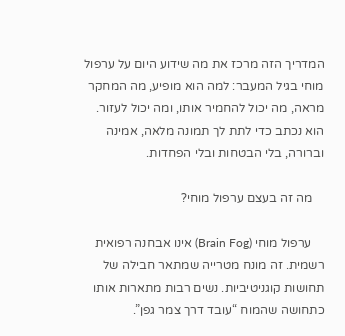המדריך הזה מרכז את מה שידוע היום על ערפול מוחי בגיל המעבר: למה הוא מופיע, מה המחקר מראה, מה יכול להחמיר אותו, ומה יכול לעזור. הוא נכתב כדי לתת לך תמונה מלאה, אמינה וברורה, בלי הבטחות ובלי הפחדות.

    מה זה בעצם ערפול מוחי?

    ערפול מוחי (Brain Fog) אינו אבחנה רפואית רשמית. זה מונח מטרייה שמתאר חבילה של תחושות קוגניטיביות. נשים רבות מתארות אותו כתחושה שהמוח “עובד דרך צמר גפן”.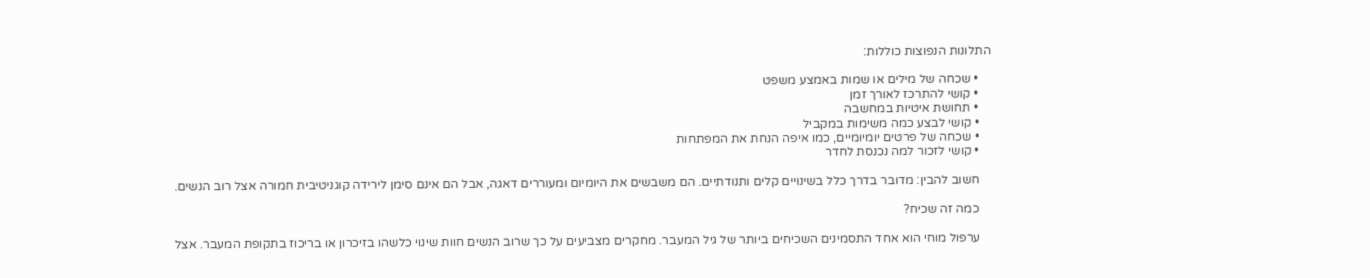התלונות הנפוצות כוללות:

    • שכחה של מילים או שמות באמצע משפט
    • קושי להתרכז לאורך זמן
    • תחושת איטיות במחשבה
    • קושי לבצע כמה משימות במקביל
    • שכחה של פרטים יומיומיים, כמו איפה הנחת את המפתחות
    • קושי לזכור למה נכנסת לחדר

    חשוב להבין: מדובר בדרך כלל בשינויים קלים ותנודתיים. הם משבשים את היומיום ומעוררים דאגה, אבל הם אינם סימן לירידה קוגניטיבית חמורה אצל רוב הנשים.

    כמה זה שכיח?

    ערפול מוחי הוא אחד התסמינים השכיחים ביותר של גיל המעבר. מחקרים מצביעים על כך שרוב הנשים חוות שינוי כלשהו בזיכרון או בריכוז בתקופת המעבר. אצל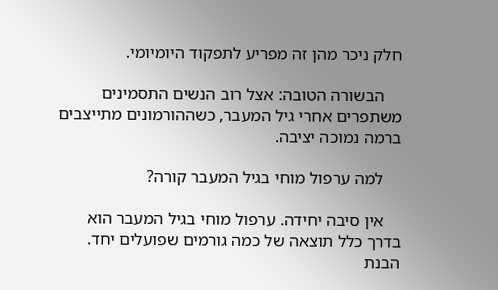חלק ניכר מהן זה מפריע לתפקוד היומיומי.

    הבשורה הטובה: אצל רוב הנשים התסמינים משתפרים אחרי גיל המעבר, כשההורמונים מתייצבים ברמה נמוכה יציבה.

    למה ערפול מוחי בגיל המעבר קורה?

    אין סיבה יחידה. ערפול מוחי בגיל המעבר הוא בדרך כלל תוצאה של כמה גורמים שפועלים יחד. הבנת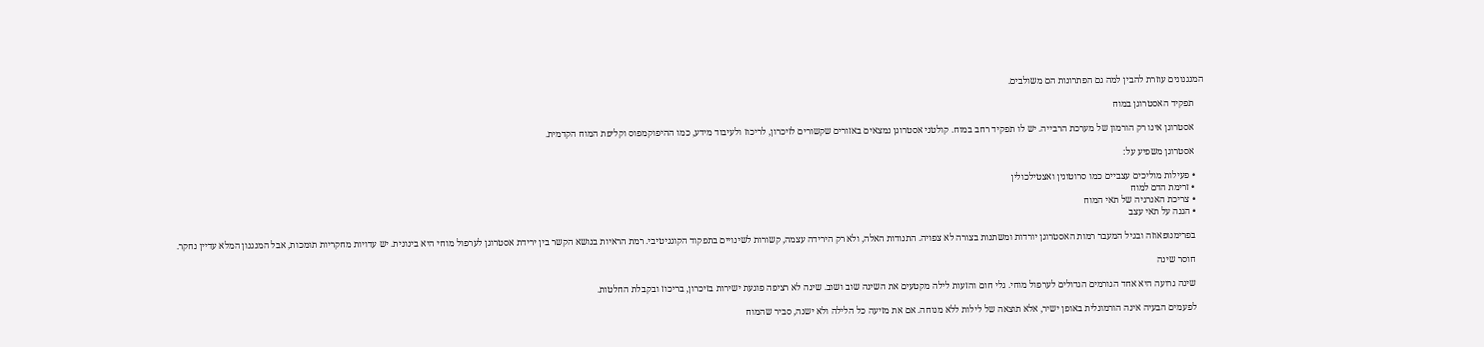המנגנונים עוזרת להבין למה גם הפתרונות הם משולבים.

    תפקיד האסטרוגן במוח

    אסטרוגן אינו רק הורמון של מערכת הרבייה. יש לו תפקיד רחב במוח. קולטני אסטרוגן נמצאים באזורים שקשורים לזיכרון, לריכוז ולעיבוד מידע, כמו ההיפוקמפוס וקליפת המוח הקדמית.

    אסטרוגן משפיע על:

    • פעילות מוליכים עצביים כמו סרוטונין ואצטילכולין
    • זרימת הדם למוח
    • צריכת האנרגיה של תאי המוח
    • הגנה על תאי עצב

    בפרימנופאוזה ובגיל המעבר רמות האסטרוגן יורדות ומשתנות בצורה לא צפויה. התנודות האלה, ולא רק הירידה עצמה, קשורות לשינויים בתפקוד הקוגניטיבי. רמת הראיות בנושא הקשר בין ירידת אסטרוגן לערפול מוחי היא בינונית. יש עדויות מחקריות תומכות, אבל המנגנון המלא עדיין נחקר.

    חוסר שינה

    שינה גרועה היא אחד הגורמים הגדולים לערפול מוחי. גלי חום והזעות לילה מקטעים את השינה שוב ושוב. שינה לא רציפה פוגעת ישירות בזיכרון, בריכוז ובקבלת החלטות.

    לפעמים הבעיה אינה הורמונלית באופן ישיר, אלא תוצאה של לילות ללא מנוחה. אם את מזיעה כל הלילה ולא ישנה, סביר שהמוח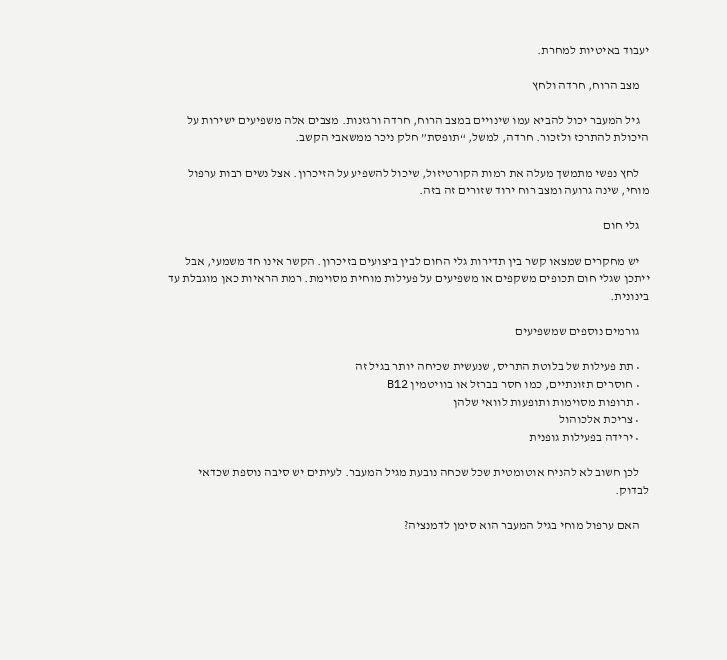יעבוד באיטיות למחרת.

    מצב הרוח, חרדה ולחץ

    גיל המעבר יכול להביא עמו שינויים במצב הרוח, חרדה ורגזנות. מצבים אלה משפיעים ישירות על היכולת להתרכז ולזכור. חרדה, למשל, “תופסת” חלק ניכר ממשאבי הקשב.

    לחץ נפשי מתמשך מעלה את רמות הקורטיזול, שיכול להשפיע על הזיכרון. אצל נשים רבות ערפול מוחי, שינה גרועה ומצב רוח ירוד שזורים זה בזה.

    גלי חום

    יש מחקרים שמצאו קשר בין תדירות גלי החום לבין ביצועים בזיכרון. הקשר אינו חד משמעי, אבל ייתכן שגלי חום תכופים משקפים או משפיעים על פעילות מוחית מסוימת. רמת הראיות כאן מוגבלת עד בינונית.

    גורמים נוספים שמשפיעים

    • תת פעילות של בלוטת התריס, שנעשית שכיחה יותר בגיל זה
    • חוסרים תזונתיים, כמו חסר בברזל או בוויטמין B12
    • תרופות מסוימות ותופעות לוואי שלהן
    • צריכת אלכוהול
    • ירידה בפעילות גופנית

    לכן חשוב לא להניח אוטומטית שכל שכחה נובעת מגיל המעבר. לעיתים יש סיבה נוספת שכדאי לבדוק.

    האם ערפול מוחי בגיל המעבר הוא סימן לדמנציה?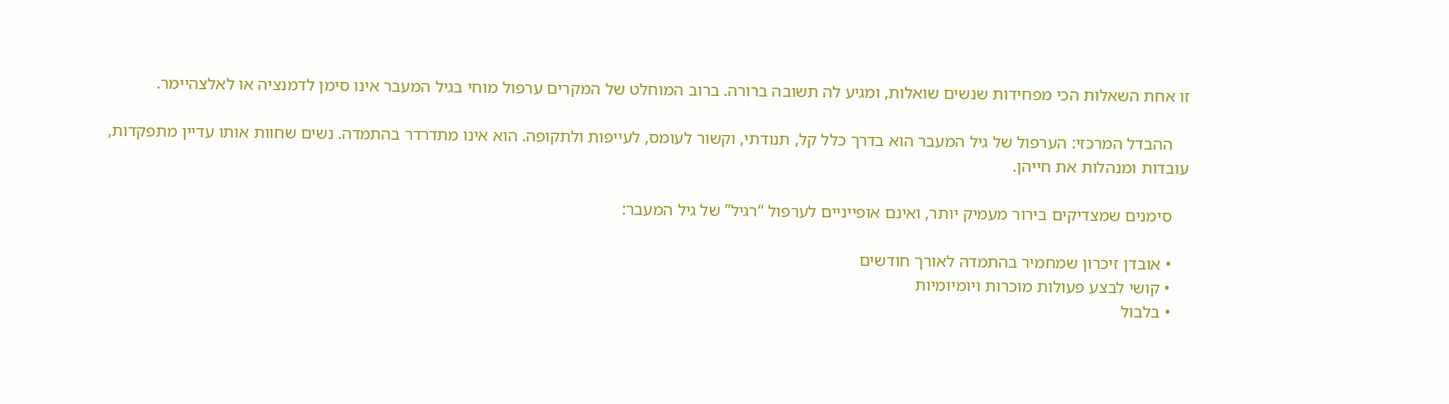זו אחת השאלות הכי מפחידות שנשים שואלות, ומגיע לה תשובה ברורה. ברוב המוחלט של המקרים ערפול מוחי בגיל המעבר אינו סימן לדמנציה או לאלצהיימר.

    ההבדל המרכזי: הערפול של גיל המעבר הוא בדרך כלל קל, תנודתי, וקשור לעומס, לעייפות ולתקופה. הוא אינו מתדרדר בהתמדה. נשים שחוות אותו עדיין מתפקדות, עובדות ומנהלות את חייהן.

    סימנים שמצדיקים בירור מעמיק יותר, ואינם אופייניים לערפול “רגיל” של גיל המעבר:

    • אובדן זיכרון שמחמיר בהתמדה לאורך חודשים
    • קושי לבצע פעולות מוכרות ויומיומיות
    • בלבול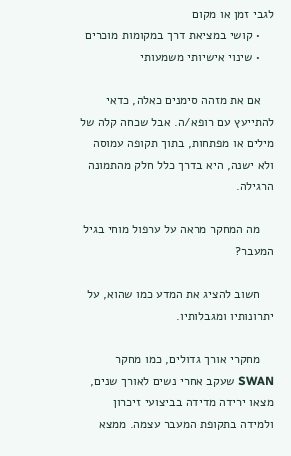לגבי זמן או מקום
    • קושי במציאת דרך במקומות מוכרים
    • שינוי אישיותי משמעותי

    אם את מזהה סימנים כאלה, כדאי להתייעץ עם רופא/ה. אבל שכחה קלה של מילים או מפתחות, בתוך תקופה עמוסה ולא ישנה, היא בדרך כלל חלק מהתמונה הרגילה.

    מה המחקר מראה על ערפול מוחי בגיל המעבר?

    חשוב להציג את המדע כמו שהוא, על יתרונותיו ומגבלותיו.

    מחקרי אורך גדולים, כמו מחקר SWAN שעקב אחרי נשים לאורך שנים, מצאו ירידה מדידה בביצועי זיכרון ולמידה בתקופת המעבר עצמה. ממצא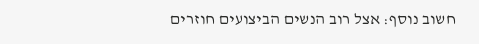חשוב נוסף: אצל רוב הנשים הביצועים חוזרים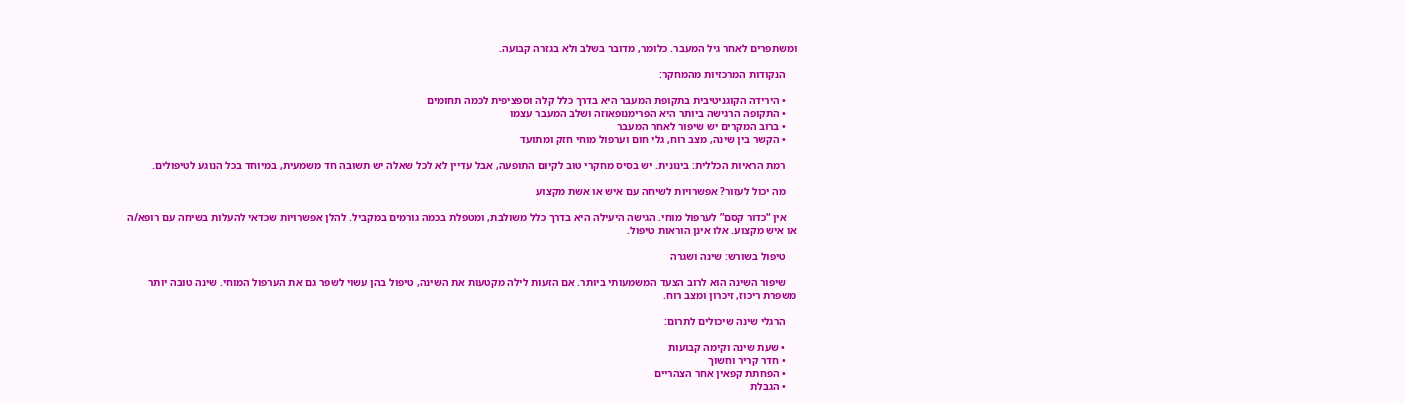ומשתפרים לאחר גיל המעבר. כלומר, מדובר בשלב ולא בגזרה קבועה.

    הנקודות המרכזיות מהמחקר:

    • הירידה הקוגניטיבית בתקופת המעבר היא בדרך כלל קלה וספציפית לכמה תחומים
    • התקופה הרגישה ביותר היא הפרימנופאוזה ושלב המעבר עצמו
    • ברוב המקרים יש שיפור לאחר המעבר
    • הקשר בין שינה, מצב רוח, גלי חום וערפול מוחי חזק ומתועד

    רמת הראיות הכללית: בינונית. יש בסיס מחקרי טוב לקיום התופעה, אבל עדיין לא לכל שאלה יש תשובה חד משמעית, במיוחד בכל הנוגע לטיפולים.

    מה יכול לעזור? אפשרויות לשיחה עם איש או אשת מקצוע

    אין “כדור קסם” לערפול מוחי. הגישה היעילה היא בדרך כלל משולבת, ומטפלת בכמה גורמים במקביל. להלן אפשרויות שכדאי להעלות בשיחה עם רופא/ה או איש מקצוע. אלו אינן הוראות טיפול.

    טיפול בשורש: שינה ושגרה

    שיפור השינה הוא לרוב הצעד המשמעותי ביותר. אם הזעות לילה מקטעות את השינה, טיפול בהן עשוי לשפר גם את הערפול המוחי. שינה טובה יותר משפרת ריכוז, זיכרון ומצב רוח.

    הרגלי שינה שיכולים לתרום:

    • שעת שינה וקימה קבועות
    • חדר קריר וחשוך
    • הפחתת קפאין אחר הצהריים
    • הגבלת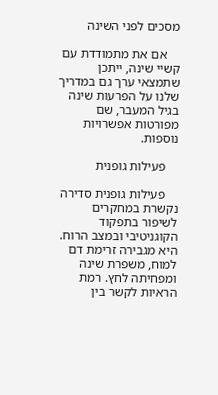מסכים לפני השינה

    אם את מתמודדת עם קשיי שינה, ייתכן שתמצאי ערך גם במדריך שלנו על הפרעות שינה בגיל המעבר, שם מפורטות אפשרויות נוספות.

    פעילות גופנית

    פעילות גופנית סדירה נקשרת במחקרים לשיפור בתפקוד הקוגניטיבי ובמצב הרוח. היא מגבירה זרימת דם למוח, משפרת שינה ומפחיתה לחץ. רמת הראיות לקשר בין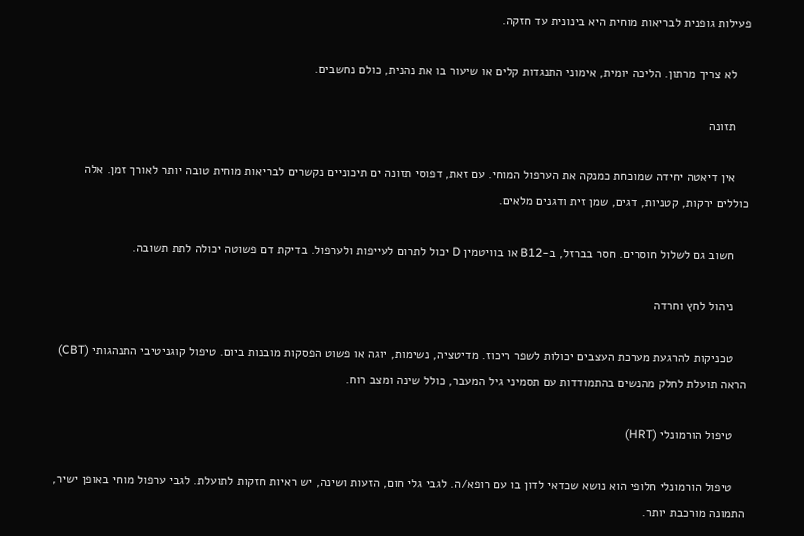פעילות גופנית לבריאות מוחית היא בינונית עד חזקה.

    לא צריך מרתון. הליכה יומית, אימוני התנגדות קלים או שיעור בו את נהנית, כולם נחשבים.

    תזונה

    אין דיאטה יחידה שמוכחת כמנקה את הערפול המוחי. עם זאת, דפוסי תזונה ים תיכוניים נקשרים לבריאות מוחית טובה יותר לאורך זמן. אלה כוללים ירקות, קטניות, דגים, שמן זית ודגנים מלאים.

    חשוב גם לשלול חוסרים. חסר בברזל, ב-B12 או בוויטמין D יכול לתרום לעייפות ולערפול. בדיקת דם פשוטה יכולה לתת תשובה.

    ניהול לחץ וחרדה

    טכניקות להרגעת מערכת העצבים יכולות לשפר ריכוז. מדיטציה, נשימות, יוגה או פשוט הפסקות מובנות ביום. טיפול קוגניטיבי התנהגותי (CBT) הראה תועלת לחלק מהנשים בהתמודדות עם תסמיני גיל המעבר, כולל שינה ומצב רוח.

    טיפול הורמונלי (HRT)

    טיפול הורמונלי חלופי הוא נושא שכדאי לדון בו עם רופא/ה. לגבי גלי חום, הזעות ושינה, יש ראיות חזקות לתועלת. לגבי ערפול מוחי באופן ישיר, התמונה מורכבת יותר.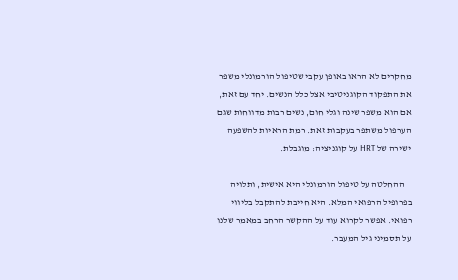מחקרים לא הראו באופן עקבי שטיפול הורמונלי משפר את התפקוד הקוגניטיבי אצל כלל הנשים. יחד עם זאת, אם הוא משפר שינה וגלי חום, נשים רבות מדווחות שגם הערפול משתפר בעקבות זאת. רמת הראיות להשפעה ישירה של HRT על קוגניציה: מוגבלת.

    ההחלטה על טיפול הורמונלי היא אישית, ותלויה בפרופיל הרפואי המלא. היא חייבת להתקבל בליווי רפואי. אפשר לקרוא עוד על ההקשר הרחב במאמר שלנו על תסמיני גיל המעבר.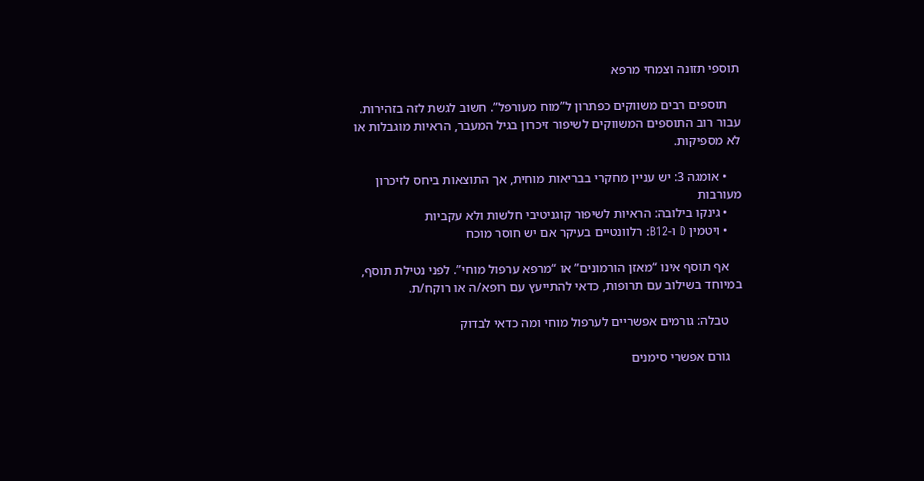תוספי תזונה וצמחי מרפא

    תוספים רבים משווקים כפתרון ל”מוח מעורפל”. חשוב לגשת לזה בזהירות. עבור רוב התוספים המשווקים לשיפור זיכרון בגיל המעבר, הראיות מוגבלות או לא מספיקות.

    • אומגה 3: יש עניין מחקרי בבריאות מוחית, אך התוצאות ביחס לזיכרון מעורבות
    • גינקו בילובה: הראיות לשיפור קוגניטיבי חלשות ולא עקביות
    • ויטמין D ו-B12: רלוונטיים בעיקר אם יש חוסר מוכח

    אף תוסף אינו “מאזן הורמונים” או “מרפא ערפול מוחי”. לפני נטילת תוסף, במיוחד בשילוב עם תרופות, כדאי להתייעץ עם רופא/ה או רוקח/ת.

    טבלה: גורמים אפשריים לערפול מוחי ומה כדאי לבדוק

    גורם אפשרי סימנים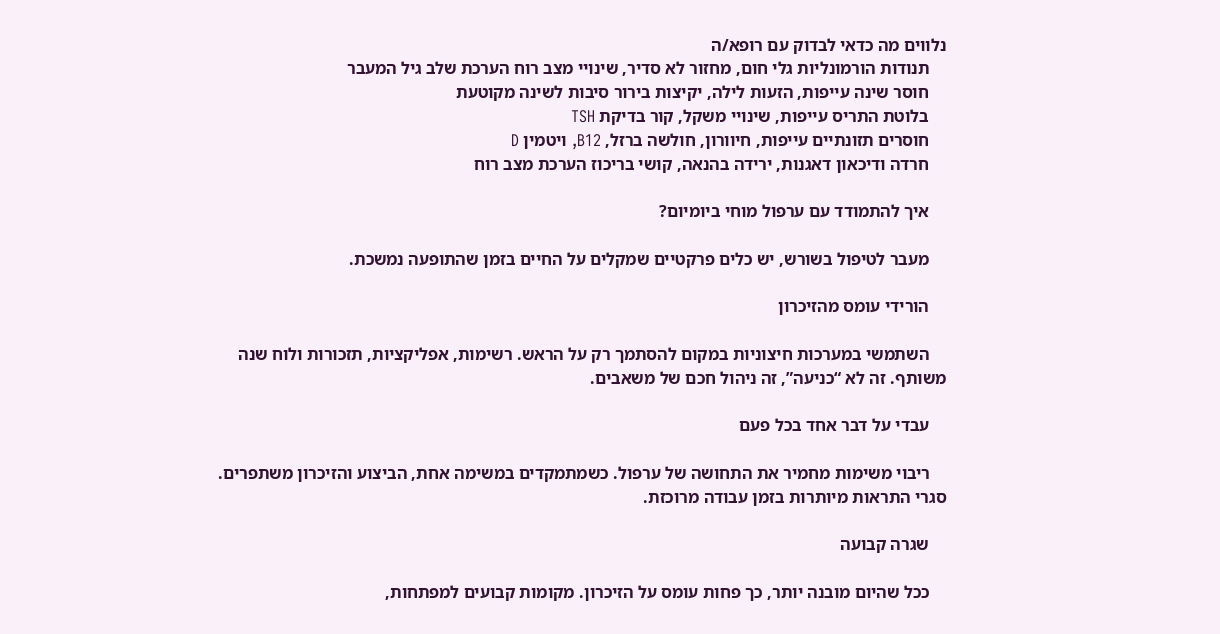נלווים מה כדאי לבדוק עם רופא/ה
    תנודות הורמונליות גלי חום, מחזור לא סדיר, שינויי מצב רוח הערכת שלב גיל המעבר
    חוסר שינה עייפות, הזעות לילה, יקיצות בירור סיבות לשינה מקוטעת
    בלוטת התריס עייפות, שינויי משקל, קור בדיקת TSH
    חוסרים תזונתיים עייפות, חיוורון, חולשה ברזל, B12, ויטמין D
    חרדה ודיכאון דאגנות, ירידה בהנאה, קושי בריכוז הערכת מצב רוח

    איך להתמודד עם ערפול מוחי ביומיום?

    מעבר לטיפול בשורש, יש כלים פרקטיים שמקלים על החיים בזמן שהתופעה נמשכת.

    הורידי עומס מהזיכרון

    השתמשי במערכות חיצוניות במקום להסתמך רק על הראש. רשימות, אפליקציות, תזכורות ולוח שנה משותף. זה לא “כניעה”, זה ניהול חכם של משאבים.

    עבדי על דבר אחד בכל פעם

    ריבוי משימות מחמיר את התחושה של ערפול. כשמתמקדים במשימה אחת, הביצוע והזיכרון משתפרים. סגרי התראות מיותרות בזמן עבודה מרוכזת.

    שגרה קבועה

    ככל שהיום מובנה יותר, כך פחות עומס על הזיכרון. מקומות קבועים למפתחות,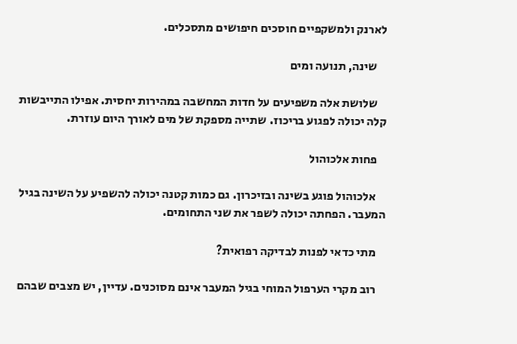לארנק ולמשקפיים חוסכים חיפושים מתסכלים.

    שינה, תנועה ומים

    שלושת אלה משפיעים על חדות המחשבה במהירות יחסית. אפילו התייבשות קלה יכולה לפגוע בריכוז. שתייה מספקת של מים לאורך היום עוזרת.

    פחות אלכוהול

    אלכוהול פוגע בשינה ובזיכרון. גם כמות קטנה יכולה להשפיע על השינה בגיל המעבר. הפחתה יכולה לשפר את שני התחומים.

    מתי כדאי לפנות לבדיקה רפואית?

    רוב מקרי הערפול המוחי בגיל המעבר אינם מסוכנים. עדיין, יש מצבים שבהם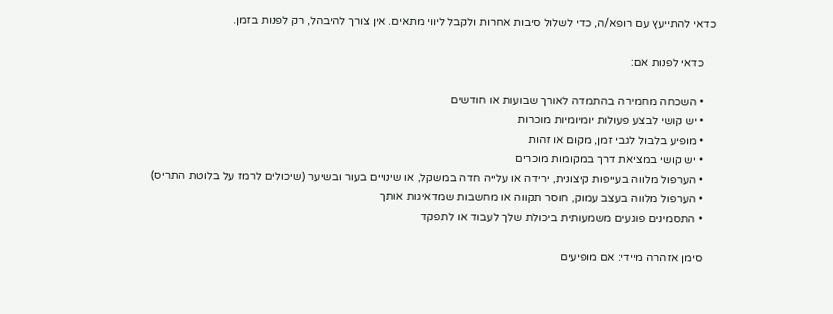כדאי להתייעץ עם רופא/ה, כדי לשלול סיבות אחרות ולקבל ליווי מתאים. אין צורך להיבהל, רק לפנות בזמן.

    כדאי לפנות אם:

    • השכחה מחמירה בהתמדה לאורך שבועות או חודשים
    • יש קושי לבצע פעולות יומיומיות מוכרות
    • מופיע בלבול לגבי זמן, מקום או זהות
    • יש קושי במציאת דרך במקומות מוכרים
    • הערפול מלווה בעייפות קיצונית, ירידה או עלייה חדה במשקל, או שינויים בעור ובשיער (שיכולים לרמז על בלוטת התריס)
    • הערפול מלווה בעצב עמוק, חוסר תקווה או מחשבות שמדאיגות אותך
    • התסמינים פוגעים משמעותית ביכולת שלך לעבוד או לתפקד

    סימן אזהרה מיידי: אם מופיעים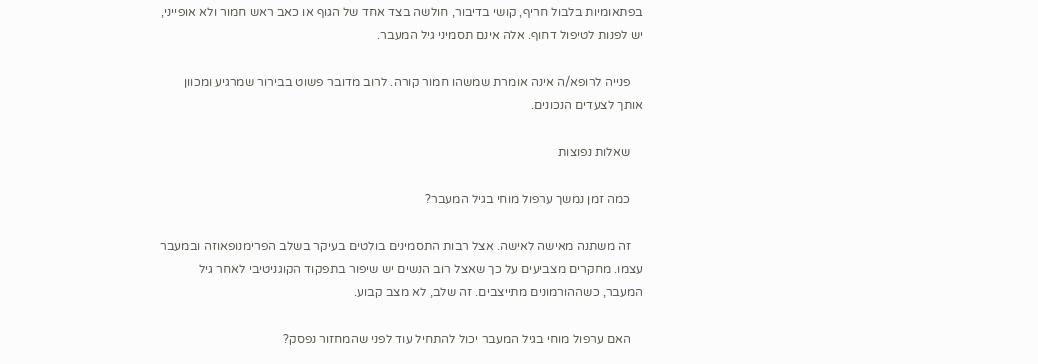בפתאומיות בלבול חריף, קושי בדיבור, חולשה בצד אחד של הגוף או כאב ראש חמור ולא אופייני, יש לפנות לטיפול דחוף. אלה אינם תסמיני גיל המעבר.

    פנייה לרופא/ה אינה אומרת שמשהו חמור קורה. לרוב מדובר פשוט בבירור שמרגיע ומכוון אותך לצעדים הנכונים.

    שאלות נפוצות

    כמה זמן נמשך ערפול מוחי בגיל המעבר?

    זה משתנה מאישה לאישה. אצל רבות התסמינים בולטים בעיקר בשלב הפרימנופאוזה ובמעבר עצמו. מחקרים מצביעים על כך שאצל רוב הנשים יש שיפור בתפקוד הקוגניטיבי לאחר גיל המעבר, כשההורמונים מתייצבים. זה שלב, לא מצב קבוע.

    האם ערפול מוחי בגיל המעבר יכול להתחיל עוד לפני שהמחזור נפסק?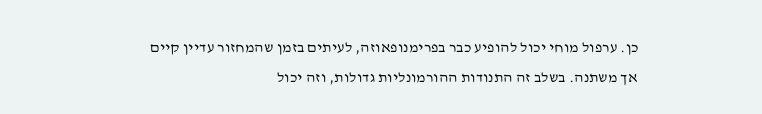כן. ערפול מוחי יכול להופיע כבר בפרימנופאוזה, לעיתים בזמן שהמחזור עדיין קיים אך משתנה. בשלב זה התנודות ההורמונליות גדולות, וזה יכול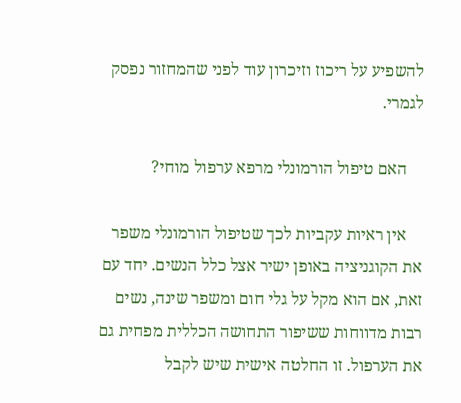להשפיע על ריכוז וזיכרון עוד לפני שהמחזור נפסק לגמרי.

    האם טיפול הורמונלי מרפא ערפול מוחי?

    אין ראיות עקביות לכך שטיפול הורמונלי משפר את הקוגניציה באופן ישיר אצל כלל הנשים. יחד עם זאת, אם הוא מקל על גלי חום ומשפר שינה, נשים רבות מדווחות ששיפור התחושה הכללית מפחית גם את הערפול. זו החלטה אישית שיש לקבל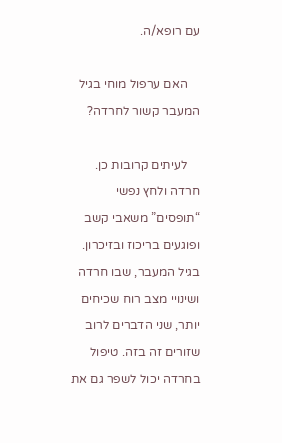עם רופא/ה.

    האם ערפול מוחי בגיל המעבר קשור לחרדה?

    לעיתים קרובות כן. חרדה ולחץ נפשי “תופסים” משאבי קשב ופוגעים בריכוז ובזיכרון. בגיל המעבר, שבו חרדה ושינויי מצב רוח שכיחים יותר, שני הדברים לרוב שזורים זה בזה. טיפול בחרדה יכול לשפר גם את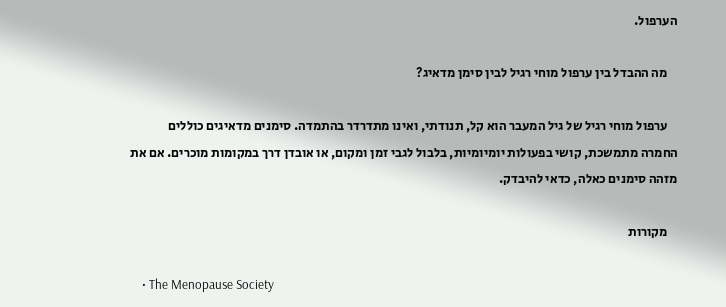הערפול.

    מה ההבדל בין ערפול מוחי רגיל לבין סימן מדאיג?

    ערפול מוחי רגיל של גיל המעבר הוא קל, תנודתי, ואינו מתדרדר בהתמדה. סימנים מדאיגים כוללים החמרה מתמשכת, קושי בפעולות יומיומיות, בלבול לגבי זמן ומקום, או אובדן דרך במקומות מוכרים. אם את מזהה סימנים כאלה, כדאי להיבדק.

    מקורות

    • The Menopause Society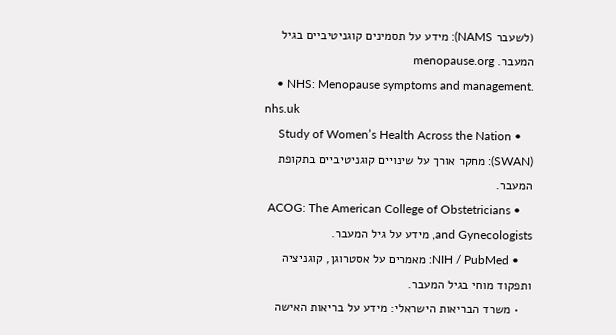(לשעבר NAMS): מידע על תסמינים קוגניטיביים בגיל המעבר. menopause.org
    • NHS: Menopause symptoms and management. nhs.uk
    • Study of Women’s Health Across the Nation (SWAN): מחקר אורך על שינויים קוגניטיביים בתקופת המעבר.
    • ACOG: The American College of Obstetricians and Gynecologists, מידע על גיל המעבר.
    • NIH / PubMed: מאמרים על אסטרוגן, קוגניציה ותפקוד מוחי בגיל המעבר.
    • משרד הבריאות הישראלי: מידע על בריאות האישה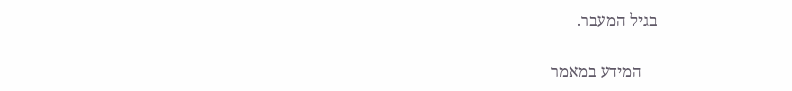בגיל המעבר.

    המידע במאמר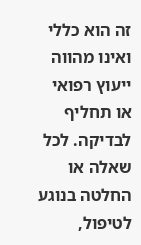זה הוא כללי ואינו מהווה ייעוץ רפואי או תחליף לבדיקה. לכל שאלה או החלטה בנוגע לטיפול,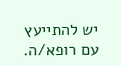יש להתייעץ עם רופא/ה.